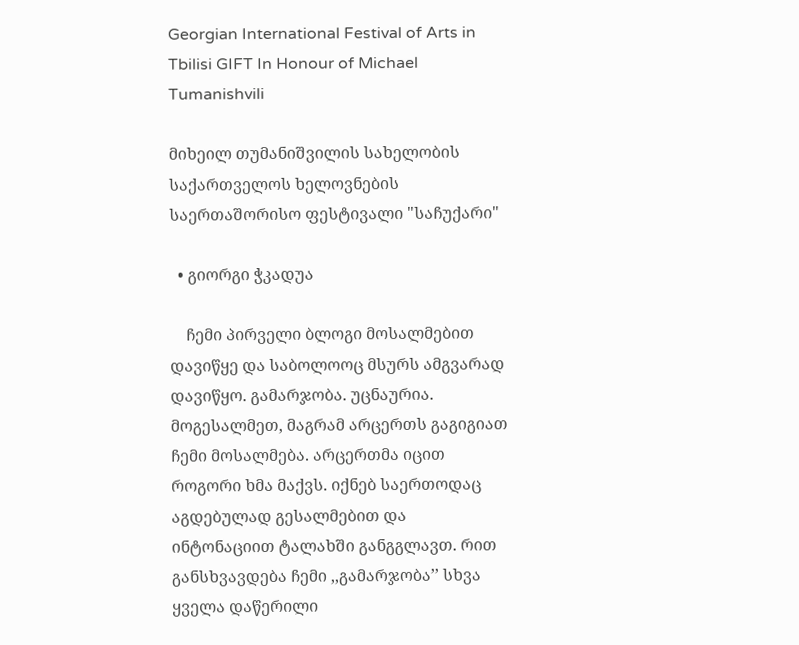Georgian International Festival of Arts in Tbilisi GIFT In Honour of Michael Tumanishvili

მიხეილ თუმანიშვილის სახელობის საქართველოს ხელოვნების საერთაშორისო ფესტივალი "საჩუქარი"

  • გიორგი ჭკადუა

    ჩემი პირველი ბლოგი მოსალმებით დავიწყე და საბოლოოც მსურს ამგვარად დავიწყო. გამარჯობა. უცნაურია. მოგესალმეთ, მაგრამ არცერთს გაგიგიათ ჩემი მოსალმება. არცერთმა იცით როგორი ხმა მაქვს. იქნებ საერთოდაც აგდებულად გესალმებით და ინტონაციით ტალახში განგგლავთ. რით განსხვავდება ჩემი ,,გამარჯობა’’ სხვა ყველა დაწერილი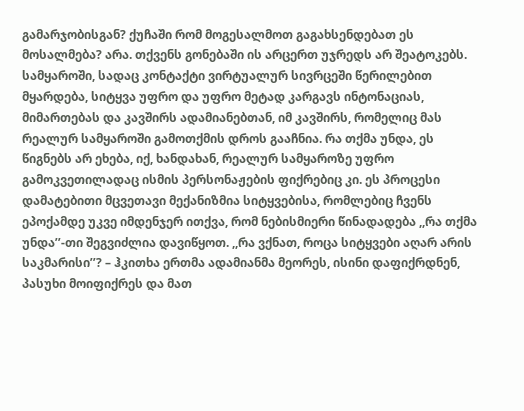გამარჯობისგან? ქუჩაში რომ მოგესალმოთ გაგახსენდებათ ეს მოსალმება? არა. თქვენს გონებაში ის არცერთ უჯრედს არ შეატოკებს. სამყაროში, სადაც კონტაქტი ვირტუალურ სივრცეში წერილებით მყარდება, სიტყვა უფრო და უფრო მეტად კარგავს ინტონაციას, მიმართებას და კავშირს ადამიანებთან, იმ კავშირს, რომელიც მას რეალურ სამყაროში გამოთქმის დროს გააჩნია. რა თქმა უნდა, ეს წიგნებს არ ეხება, იქ, ხანდახან, რეალურ სამყაროზე უფრო გამოკვეთილადაც ისმის პერსონაჟების ფიქრებიც კი. ეს პროცესი დამატებითი მცვეთავი მექანიზმია სიტყვებისა, რომლებიც ჩვენს ეპოქამდე უკვე იმდენჯერ ითქვა, რომ ნებისმიერი წინადადება ,,რა თქმა უნდა’’-თი შეგვიძლია დავიწყოთ. ,,რა ვქნათ, როცა სიტყვები აღარ არის საკმარისი’’? – ჰკითხა ერთმა ადამიანმა მეორეს, ისინი დაფიქრდნენ, პასუხი მოიფიქრეს და მათ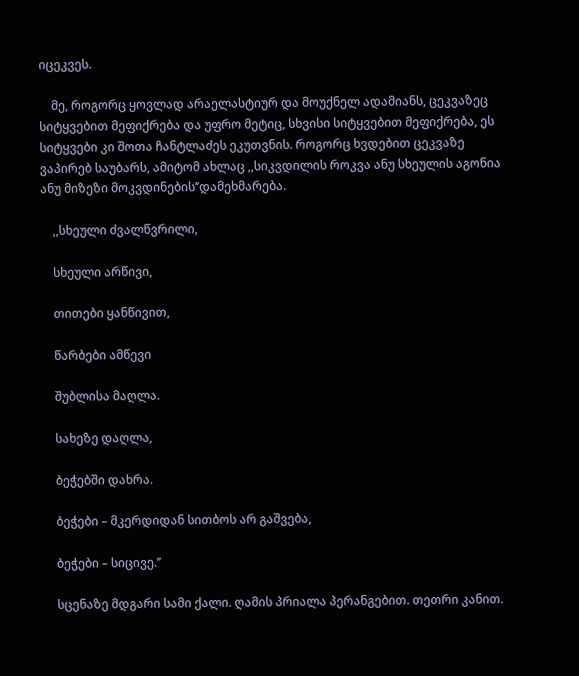იცეკვეს.

    მე, როგორც ყოვლად არაელასტიურ და მოუქნელ ადამიანს, ცეკვაზეც სიტყვებით მეფიქრება და უფრო მეტიც, სხვისი სიტყვებით მეფიქრება, ეს სიტყვები კი შოთა ჩანტლაძეს ეკუთვნის. როგორც ხვდებით ცეკვაზე ვაპირებ საუბარს, ამიტომ ახლაც ,,სიკვდილის როკვა ანუ სხეულის აგონია ანუ მიზეზი მოკვდინების’’დამეხმარება.

    ,,სხეული ძვალწვრილი,

    სხეული არწივი,

    თითები ყანწივით,

    წარბები ამწევი

    შუბლისა მაღლა.

    სახეზე დაღლა,

    ბეჭებში დახრა.

    ბეჭები – მკერდიდან სითბოს არ გაშვება,

    ბეჭები – სიცივე.’’

    სცენაზე მდგარი სამი ქალი. ღამის პრიალა პერანგებით. თეთრი კანით.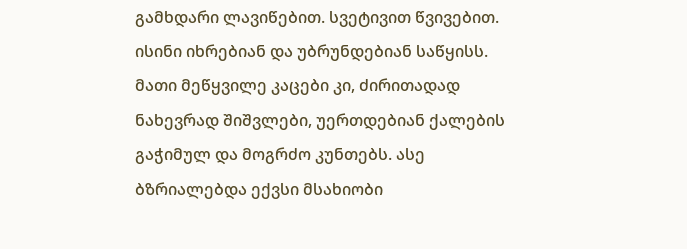გამხდარი ლავიწებით. სვეტივით წვივებით. ისინი იხრებიან და უბრუნდებიან საწყისს. მათი მეწყვილე კაცები კი, ძირითადად ნახევრად შიშვლები, უერთდებიან ქალების გაჭიმულ და მოგრძო კუნთებს. ასე ბზრიალებდა ექვსი მსახიობი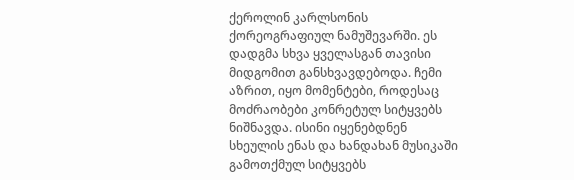ქეროლინ კარლსონის ქორეოგრაფიულ ნამუშევარში. ეს დადგმა სხვა ყველასგან თავისი მიდგომით განსხვავდებოდა. ჩემი აზრით, იყო მომენტები, როდესაც მოძრაობები კონრეტულ სიტყვებს ნიშნავდა. ისინი იყენებდნენ სხეულის ენას და ხანდახან მუსიკაში გამოთქმულ სიტყვებს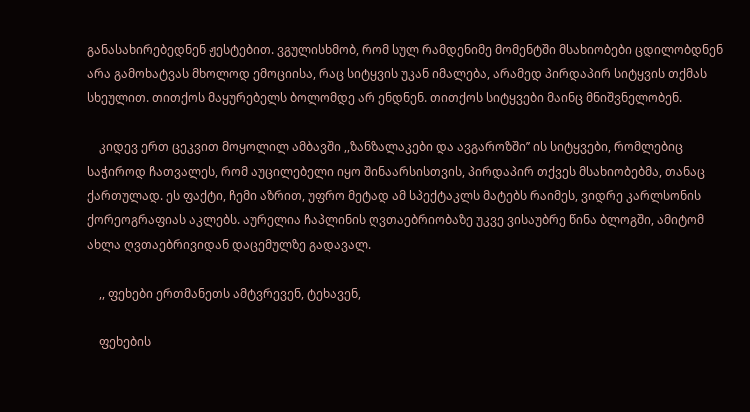განასახირებედნენ ჟესტებით. ვგულისხმობ, რომ სულ რამდენიმე მომენტში მსახიობები ცდილობდნენ არა გამოხატვას მხოლოდ ემოციისა, რაც სიტყვის უკან იმალება, არამედ პირდაპირ სიტყვის თქმას სხეულით. თითქოს მაყურებელს ბოლომდე არ ენდნენ. თითქოს სიტყვები მაინც მნიშვნელობენ.

    კიდევ ერთ ცეკვით მოყოლილ ამბავში ,,ზანზალაკები და ავგაროზში’’ ის სიტყვები, რომლებიც საჭიროდ ჩათვალეს, რომ აუცილებელი იყო შინაარსისთვის, პირდაპირ თქვეს მსახიობებმა, თანაც ქართულად. ეს ფაქტი, ჩემი აზრით, უფრო მეტად ამ სპექტაკლს მატებს რაიმეს, ვიდრე კარლსონის ქორეოგრაფიას აკლებს. აურელია ჩაპლინის ღვთაებრიობაზე უკვე ვისაუბრე წინა ბლოგში, ამიტომ ახლა ღვთაებრივიდან დაცემულზე გადავალ.

    ,, ფეხები ერთმანეთს ამტვრევენ, ტეხავენ,

    ფეხების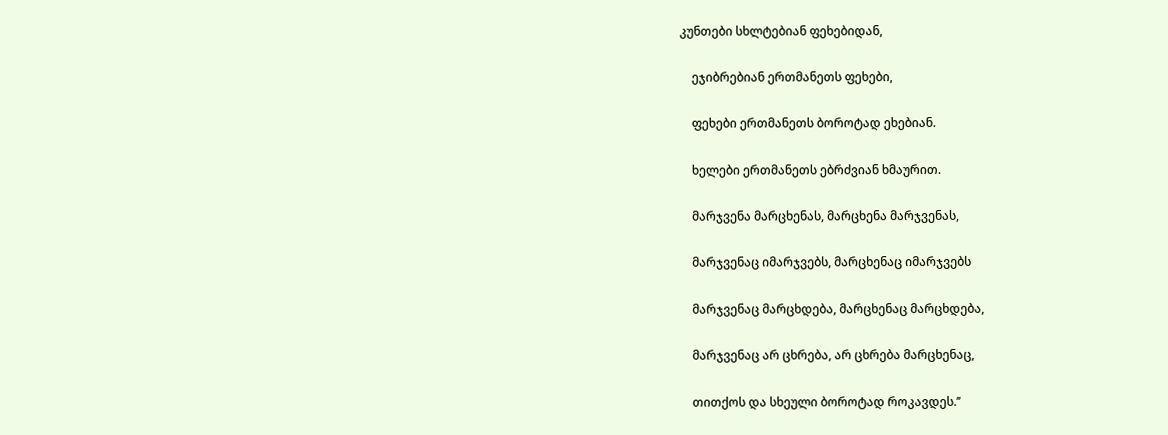კუნთები სხლტებიან ფეხებიდან,

    ეჯიბრებიან ერთმანეთს ფეხები,

    ფეხები ერთმანეთს ბოროტად ეხებიან.

    ხელები ერთმანეთს ებრძვიან ხმაურით.

    მარჯვენა მარცხენას, მარცხენა მარჯვენას,

    მარჯვენაც იმარჯვებს, მარცხენაც იმარჯვებს

    მარჯვენაც მარცხდება, მარცხენაც მარცხდება,

    მარჯვენაც არ ცხრება, არ ცხრება მარცხენაც,

    თითქოს და სხეული ბოროტად როკავდეს.’’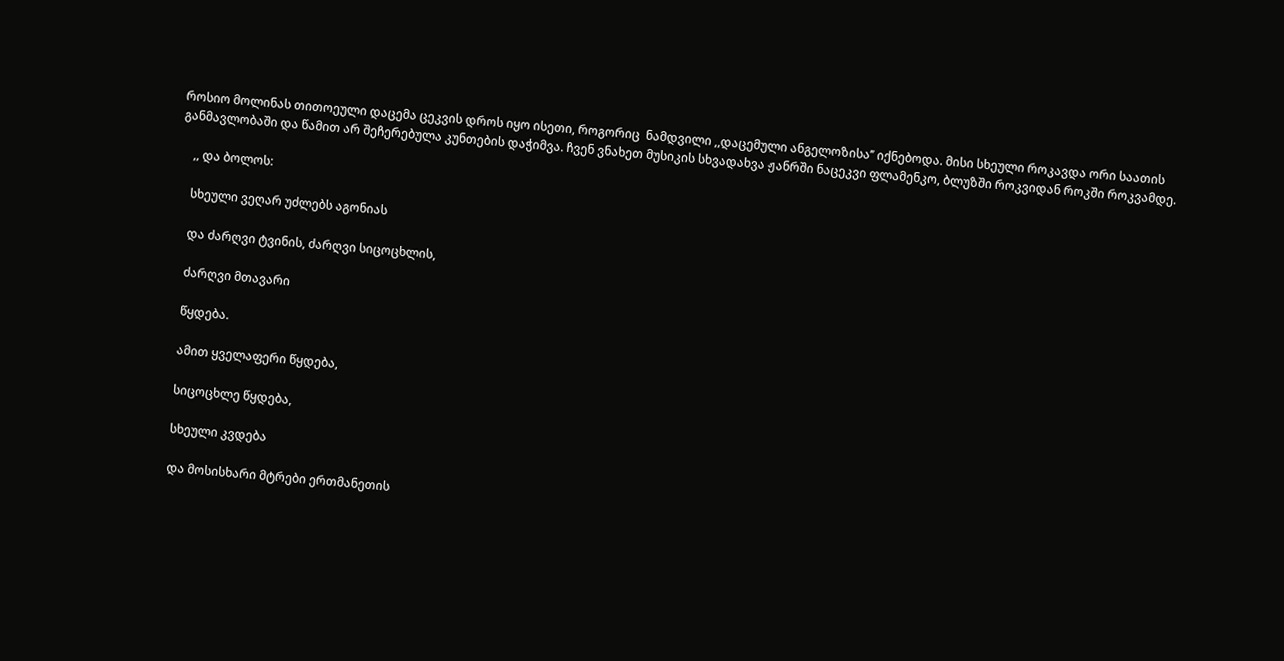როსიო მოლინას თითოეული დაცემა ცეკვის დროს იყო ისეთი, როგორიც  ნამდვილი ,,დაცემული ანგელოზისა’’ იქნებოდა. მისი სხეული როკავდა ორი საათის განმავლობაში და წამით არ შეჩერებულა კუნთების დაჭიმვა. ჩვენ ვნახეთ მუსიკის სხვადახვა ჟანრში ნაცეკვი ფლამენკო, ბლუზში როკვიდან როკში როკვამდე.

    ,, და ბოლოს:

    სხეული ვეღარ უძლებს აგონიას

    და ძარღვი ტვინის, ძარღვი სიცოცხლის,

    ძარღვი მთავარი

    წყდება.

    ამით ყველაფერი წყდება,

    სიცოცხლე წყდება,

    სხეული კვდება

    და მოსისხარი მტრები ერთმანეთის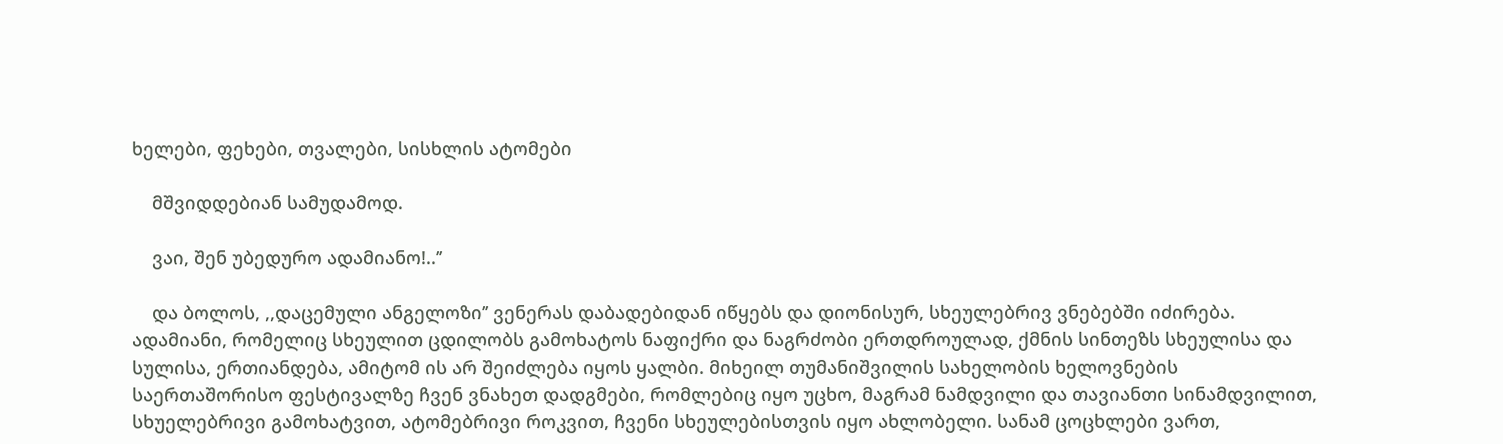ხელები, ფეხები, თვალები, სისხლის ატომები

    მშვიდდებიან სამუდამოდ.

    ვაი, შენ უბედურო ადამიანო!..’’

    და ბოლოს, ,,დაცემული ანგელოზი’’ ვენერას დაბადებიდან იწყებს და დიონისურ, სხეულებრივ ვნებებში იძირება. ადამიანი, რომელიც სხეულით ცდილობს გამოხატოს ნაფიქრი და ნაგრძობი ერთდროულად, ქმნის სინთეზს სხეულისა და სულისა, ერთიანდება, ამიტომ ის არ შეიძლება იყოს ყალბი. მიხეილ თუმანიშვილის სახელობის ხელოვნების საერთაშორისო ფესტივალზე ჩვენ ვნახეთ დადგმები, რომლებიც იყო უცხო, მაგრამ ნამდვილი და თავიანთი სინამდვილით, სხუელებრივი გამოხატვით, ატომებრივი როკვით, ჩვენი სხეულებისთვის იყო ახლობელი. სანამ ცოცხლები ვართ,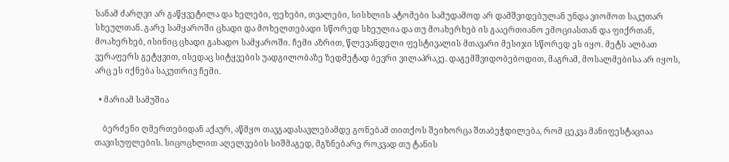სანამ ძარღვი არ გაწყვეტილა და ხელები, ფეხები, თვალები, სისხლის ატომები სამუდამოდ არ დამშვიდებულან უნდა ვიომოთ საკუთარ სხეულთან. გარე სამყაროში ცხადი და მოხელთებადი სწორედ სხეულია და თუ მოახერხებ ის გააერთიანო ემოციასთან და ფიქრთან, მოახერხებ, ისინიც ცხადი გახადო სამყაროში. ჩემი აზრით, წლევანდელი ფესტივალის მთავარი მესიჯი სწორედ ეს იყო. მეტს ალბათ ვერაფერს გეტყვით, ისედაც სიტყვების უადგილობაზე ზედმეტად ბევრი ვილაპრაკე. დაგემშვიდობებოდით, მაგრამ, მოსალმებისა არ იყოს, არც ეს იქნება საკუთრივ ჩემი.

  • მარიამ სამუშია

    ბერძენი ღმერთებიდან აქაურ, აწმყო თავგადასავლებამდე გონებამ თითქოს შეიხორცა შთაბეჭდილება, რომ ცეკვა მანიფესტაციაა თავისუფლების. სიცოცხლით აღელვების სიშმაგედ, მგზნებარე როკვად თუ ტანის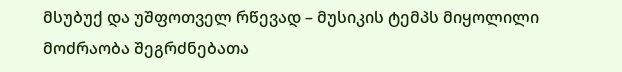მსუბუქ და უშფოთველ რწევად – მუსიკის ტემპს მიყოლილი მოძრაობა შეგრძნებათა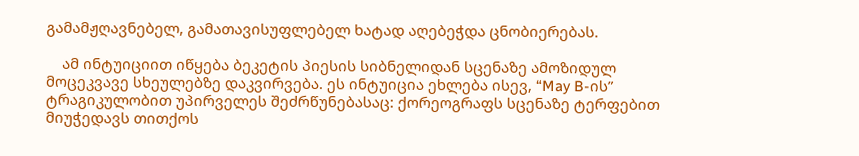გამამჟღავნებელ, გამათავისუფლებელ ხატად აღებეჭდა ცნობიერებას.

    ამ ინტუიციით იწყება ბეკეტის პიესის სიბნელიდან სცენაზე ამოზიდულ მოცეკვავე სხეულებზე დაკვირვება. ეს ინტუიცია ეხლება ისევ, “May B-ის” ტრაგიკულობით უპირველეს შეძრწუნებასაც: ქორეოგრაფს სცენაზე ტერფებით მიუჭედავს თითქოს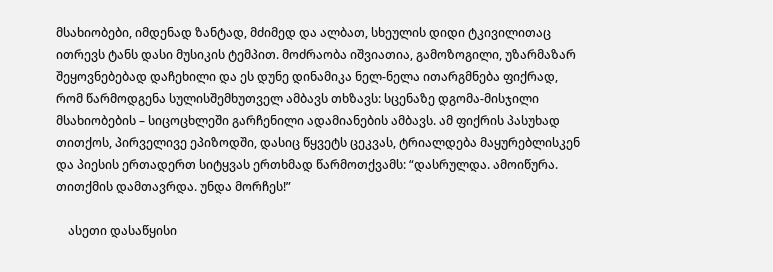მსახიობები, იმდენად ზანტად, მძიმედ და ალბათ, სხეულის დიდი ტკივილითაც ითრევს ტანს დასი მუსიკის ტემპით. მოძრაობა იშვიათია, გამოზოგილი, უზარმაზარ შეყოვნებებად დაჩეხილი და ეს დუნე დინამიკა ნელ-ნელა ითარგმნება ფიქრად, რომ წარმოდგენა სულისშემხუთველ ამბავს თხზავს: სცენაზე დგომა-მისჯილი მსახიობების – სიცოცხლეში გარჩენილი ადამიანების ამბავს. ამ ფიქრის პასუხად თითქოს, პირველივე ეპიზოდში, დასიც წყვეტს ცეკვას, ტრიალდება მაყურებლისკენ და პიესის ერთადერთ სიტყვას ერთხმად წარმოთქვამს: “დასრულდა. ამოიწურა. თითქმის დამთავრდა. უნდა მორჩეს!”

    ასეთი დასაწყისი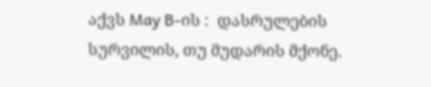აქვს May B-ის :  დასრულების სურვილის, თუ მუდარის მქონე.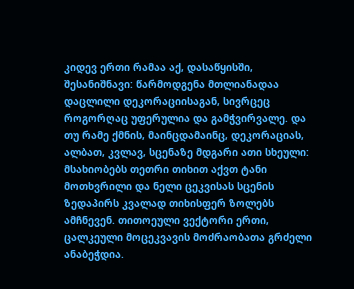კიდევ ერთი რამაა აქ, დასაწყისში, შესანიშნავი: წარმოდგენა მთლიანადაა დაცლილი დეკორაციისაგან, სივრცეც როგორღაც უფერულია და გამჭვირვალე. და თუ რამე ქმნის, მაინცდამაინც, დეკორაციას, ალბათ, კვლავ, სცენაზე მდგარი ათი სხეული: მსახიობებს თეთრი თიხით აქვთ ტანი მოთხვრილი და ნელი ცეკვისას სცენის ზედაპირს კვალად თიხისფერ ზოლებს ამჩნევენ. თითოეული ვექტორი ერთი, ცალკეული მოცეკვავის მოძრაობათა გრძელი ანაბეჭდია.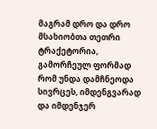მაგრამ დრო და დრო მსახიობთა თეთრი ტრაქეტორია, გამორჩეულ ფორმად რომ უნდა დამჩნეოდა სივრცეს, იმდენგვარად და იმდენჯერ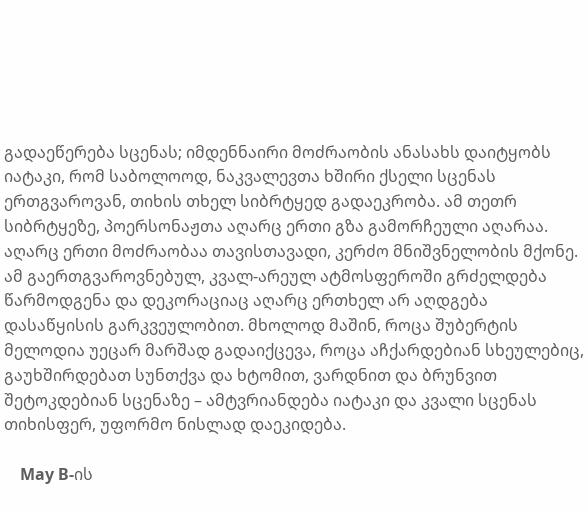გადაეწერება სცენას; იმდენნაირი მოძრაობის ანასახს დაიტყობს იატაკი, რომ საბოლოოდ, ნაკვალევთა ხშირი ქსელი სცენას ერთგვაროვან, თიხის თხელ სიბრტყედ გადაეკრობა. ამ თეთრ სიბრტყეზე, პოერსონაჟთა აღარც ერთი გზა გამორჩეული აღარაა. აღარც ერთი მოძრაობაა თავისთავადი, კერძო მნიშვნელობის მქონე. ამ გაერთგვაროვნებულ, კვალ-არეულ ატმოსფეროში გრძელდება წარმოდგენა და დეკორაციაც აღარც ერთხელ არ აღდგება დასაწყისის გარკვეულობით. მხოლოდ მაშინ, როცა შუბერტის მელოდია უეცარ მარშად გადაიქცევა, როცა აჩქარდებიან სხეულებიც, გაუხშირდებათ სუნთქვა და ხტომით, ვარდნით და ბრუნვით შეტოკდებიან სცენაზე – ამტვრიანდება იატაკი და კვალი სცენას თიხისფერ, უფორმო ნისლად დაეკიდება.

    May B-ის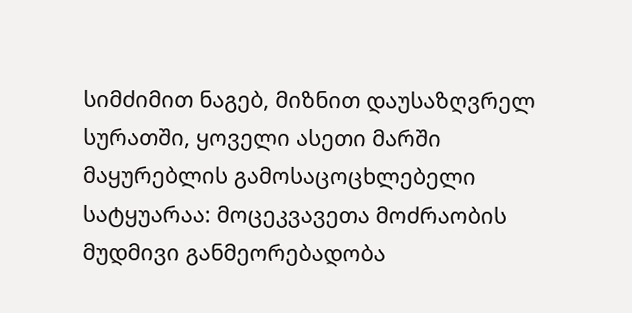სიმძიმით ნაგებ, მიზნით დაუსაზღვრელ სურათში, ყოველი ასეთი მარში მაყურებლის გამოსაცოცხლებელი სატყუარაა: მოცეკვავეთა მოძრაობის მუდმივი განმეორებადობა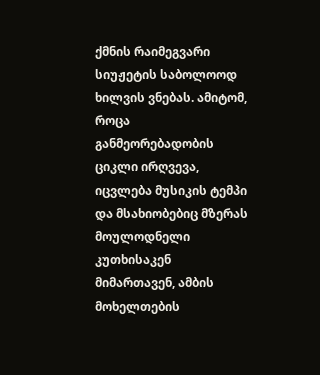ქმნის რაიმეგვარი სიუჟეტის საბოლოოდ ხილვის ვნებას. ამიტომ, როცა განმეორებადობის ციკლი ირღვევა, იცვლება მუსიკის ტემპი და მსახიობებიც მზერას მოულოდნელი კუთხისაკენ მიმართავენ, ამბის მოხელთების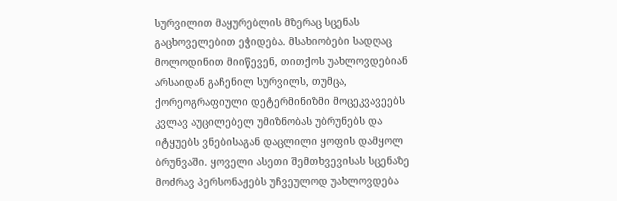სურვილით მაყურებლის მზერაც სცენას გაცხოველებით ეჭიდება. მსახიობები სადღაც მოლოდინით მიიწევენ, თითქოს უახლოვდებიან არსაიდან გაჩენილ სურვილს, თუმცა, ქორეოგრაფიული დეტერმინიზმი მოცეკვავეებს კვლავ აუცილებელ უმიზნობას უბრუნებს და იტყუებს ვნებისაგან დაცლილი ყოფის დამყოლ ბრუნვაში. ყოველი ასეთი შემთხვევისას სცენაზე მოძრავ პერსონაჟებს უჩვეულოდ უახლოვდება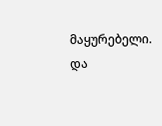მაყურებელი. და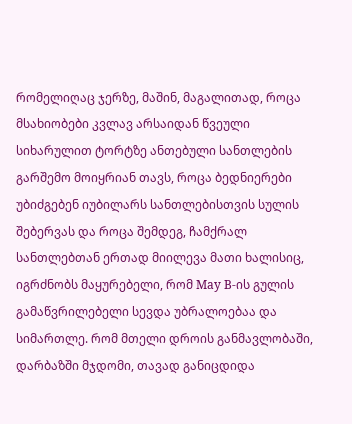რომელიღაც ჯერზე, მაშინ, მაგალითად, როცა მსახიობები კვლავ არსაიდან წვეული სიხარულით ტორტზე ანთებული სანთლების გარშემო მოიყრიან თავს, როცა ბედნიერები უბიძგებენ იუბილარს სანთლებისთვის სულის შებერვას და როცა შემდეგ, ჩამქრალ სანთლებთან ერთად მიილევა მათი ხალისიც, იგრძნობს მაყურებელი, რომ May B-ის გულის გამაწვრილებელი სევდა უბრალოებაა და სიმართლე. რომ მთელი დროის განმავლობაში, დარბაზში მჯდომი, თავად განიცდიდა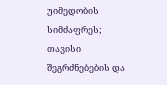უიმედობის სიმძაფრეს; თავისი შეგრძნებების და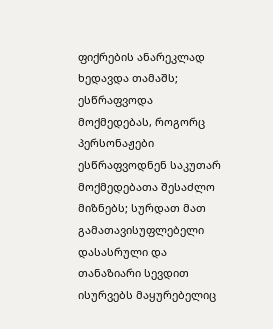ფიქრების ანარეკლად ხედავდა თამაშს; ესწრაფვოდა მოქმედებას, როგორც პერსონაჟები ესწრაფვოდნენ საკუთარ მოქმედებათა შესაძლო მიზნებს; სურდათ მათ გამათავისუფლებელი დასასრული და თანაზიარი სევდით ისურვებს მაყურებელიც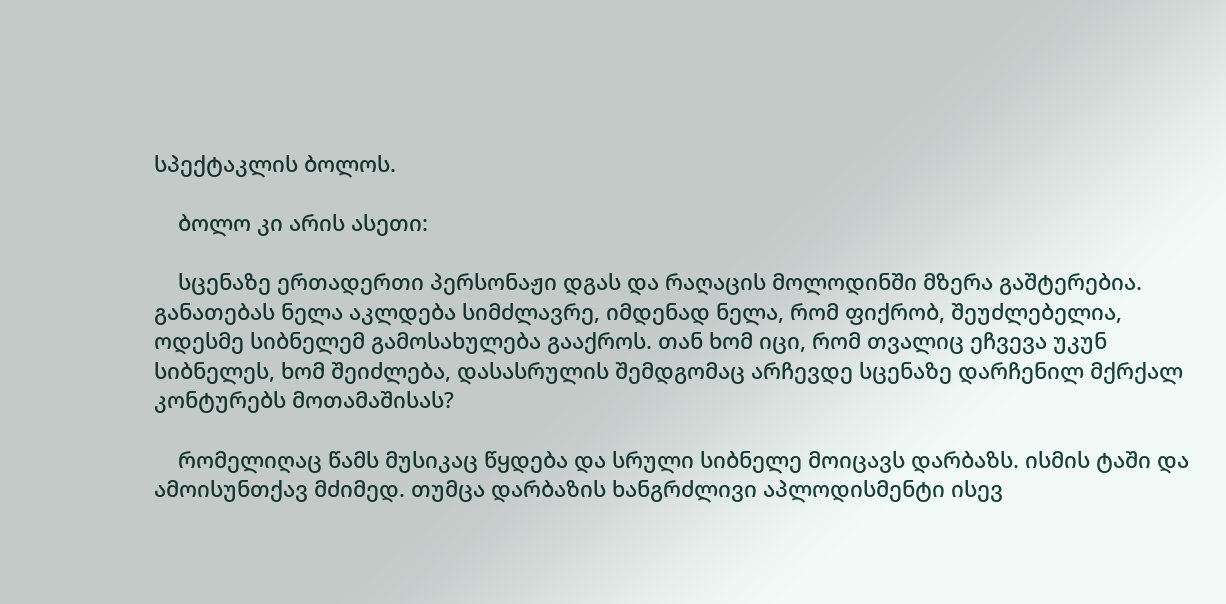სპექტაკლის ბოლოს.

    ბოლო კი არის ასეთი:

    სცენაზე ერთადერთი პერსონაჟი დგას და რაღაცის მოლოდინში მზერა გაშტერებია. განათებას ნელა აკლდება სიმძლავრე, იმდენად ნელა, რომ ფიქრობ, შეუძლებელია, ოდესმე სიბნელემ გამოსახულება გააქროს. თან ხომ იცი, რომ თვალიც ეჩვევა უკუნ სიბნელეს, ხომ შეიძლება, დასასრულის შემდგომაც არჩევდე სცენაზე დარჩენილ მქრქალ კონტურებს მოთამაშისას?

    რომელიღაც წამს მუსიკაც წყდება და სრული სიბნელე მოიცავს დარბაზს. ისმის ტაში და ამოისუნთქავ მძიმედ. თუმცა დარბაზის ხანგრძლივი აპლოდისმენტი ისევ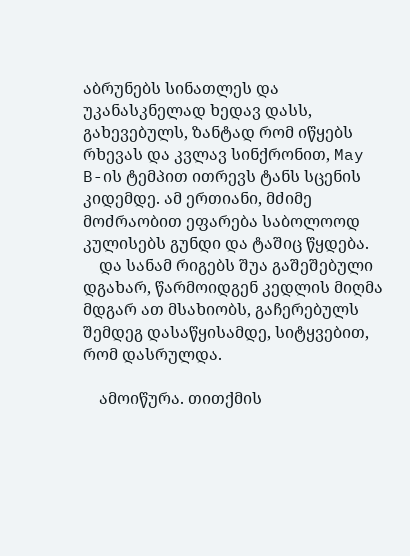აბრუნებს სინათლეს და უკანასკნელად ხედავ დასს, გახევებულს, ზანტად რომ იწყებს რხევას და კვლავ სინქრონით, May B-ის ტემპით ითრევს ტანს სცენის კიდემდე. ამ ერთიანი, მძიმე მოძრაობით ეფარება საბოლოოდ კულისებს გუნდი და ტაშიც წყდება.
    და სანამ რიგებს შუა გაშეშებული დგახარ, წარმოიდგენ კედლის მიღმა მდგარ ათ მსახიობს, გაჩერებულს შემდეგ დასაწყისამდე, სიტყვებით, რომ დასრულდა.

    ამოიწურა. თითქმის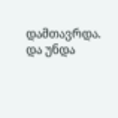დამთავრდა. და უნდა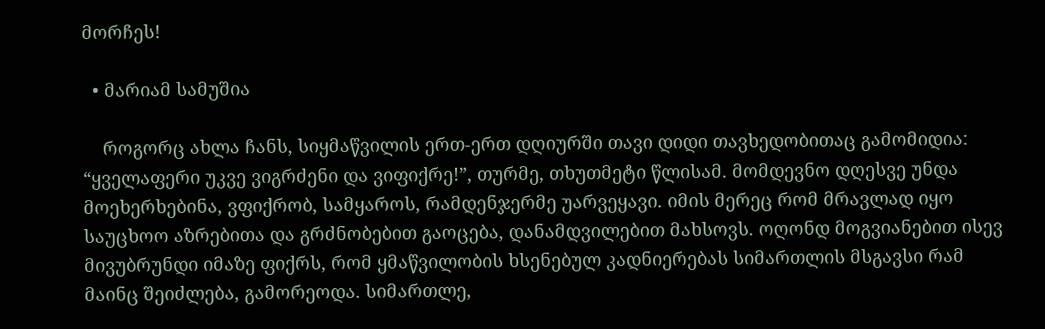მორჩეს!

  • მარიამ სამუშია

    როგორც ახლა ჩანს, სიყმაწვილის ერთ-ერთ დღიურში თავი დიდი თავხედობითაც გამომიდია: “ყველაფერი უკვე ვიგრძენი და ვიფიქრე!”, თურმე, თხუთმეტი წლისამ. მომდევნო დღესვე უნდა მოეხერხებინა, ვფიქრობ, სამყაროს, რამდენჯერმე უარვეყავი. იმის მერეც რომ მრავლად იყო საუცხოო აზრებითა და გრძნობებით გაოცება, დანამდვილებით მახსოვს. ოღონდ მოგვიანებით ისევ მივუბრუნდი იმაზე ფიქრს, რომ ყმაწვილობის ხსენებულ კადნიერებას სიმართლის მსგავსი რამ მაინც შეიძლება, გამორეოდა. სიმართლე,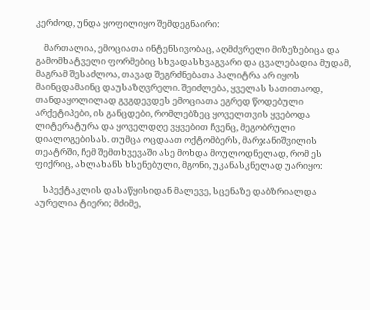კერძოდ, უნდა ყოფილიყო შემდეგნაირი:

    მართალია, ემოციათა ინტენსივობაც, აღმძვრელი მიზეზებიცა და გამომხატველი ფორმებიც სხვადასხვაგვარი და ცვალებადია მუდამ, მაგრამ შესაძლოა, თავად შეგრძნებათა პალიტრა არ იყოს მაინცდამაინც დაუსაზღვრელი. შეიძლება, ყველას სათითაოდ, თანდაყოლილად გვგდევდეს ემოციათა ეგრედ წოდებული არქეტიპები, ის განცდები, რომლებზეც ყოველთვის ყვებოდა ლიტერატურა და ყოველდღე ვყვებით ჩვენც, მეგობრული დიალოგებისას. თუმცა ოცდაათ ოქტომბერს, მარჯანიშვილის თეატრში, ჩემ შემთხვევაში ასე მოხდა მოულოდნელად, რომ ეს ფიქრიც, ახლახანს ხსენებული, მგონი, უკანასკნელად უარიყო:

    სპექტაკლის დასაწყისიდან მალევე, სცენაზე დაბზრიალდა აურელია ტიერი; მძიმე,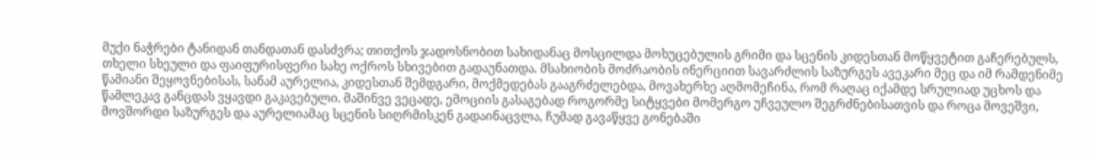მუქი ნაჭრები ტანიდან თანდათან დასძვრა; თითქოს ჯადოსნობით სახიდანაც მოსცილდა მოხუცებულის გრიმი და სცენის კიდესთან მოწყვეტით გაჩერებულს, თხელი სხეული და ფაიფურისფერი სახე ოქროს სხივებით გადაუნათდა. მსახიობის მოძრაობის ინერციით სავარძლის საზურგეს ავეკარი მეც და იმ რამდენიმე წამიანი შეყოვნებისას, სანამ აურელია, კიდესთან შემდგარი, მოქმედებას გააგრძელებდა, მოვახერხე აღმომეჩინა, რომ რაღაც იქამდე სრულიად უცხოს და წამლეკავ განცდას ვყავდი გაკავებული. მაშინვე ვეცადე, ემოციის გასაგებად როგორმე სიტყვები მომერგო უჩვეულო შეგრძნებისათვის და როცა მოვეშვი, მოვშორდი საზურგეს და აურელიამაც სცენის სიღრმისკენ გადაინაცვლა, ჩუმად გავაწყვე გონებაში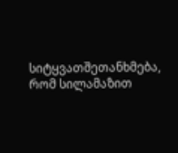სიტყვათშეთანხმება, რომ სილამაზით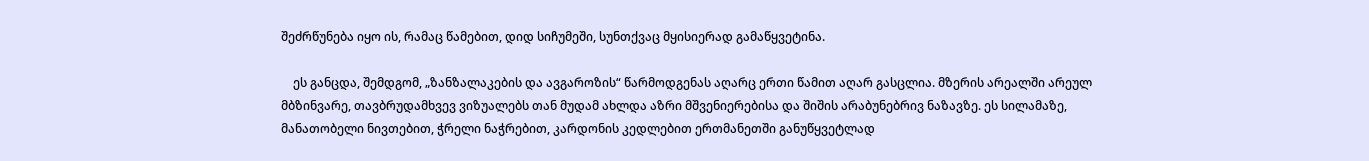შეძრწუნება იყო ის, რამაც წამებით, დიდ სიჩუმეში, სუნთქვაც მყისიერად გამაწყვეტინა.

    ეს განცდა, შემდგომ, „ზანზალაკების და ავგაროზის“ წარმოდგენას აღარც ერთი წამით აღარ გასცლია. მზერის არეალში არეულ მბზინვარე, თავბრუდამხვევ ვიზუალებს თან მუდამ ახლდა აზრი მშვენიერებისა და შიშის არაბუნებრივ ნაზავზე. ეს სილამაზე, მანათობელი ნივთებით, ჭრელი ნაჭრებით, კარდონის კედლებით ერთმანეთში განუწყვეტლად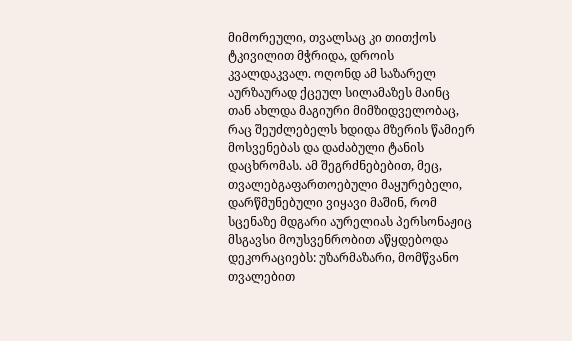მიმორეული, თვალსაც კი თითქოს ტკივილით მჭრიდა, დროის კვალდაკვალ. ოღონდ ამ საზარელ აურზაურად ქცეულ სილამაზეს მაინც თან ახლდა მაგიური მიმზიდველობაც, რაც შეუძლებელს ხდიდა მზერის წამიერ მოსვენებას და დაძაბული ტანის დაცხრომას. ამ შეგრძნებებით, მეც, თვალებგაფართოებული მაყურებელი, დარწმუნებული ვიყავი მაშინ, რომ სცენაზე მდგარი აურელიას პერსონაჟიც მსგავსი მოუსვენრობით აწყდებოდა დეკორაციებს: უზარმაზარი, მომწვანო თვალებით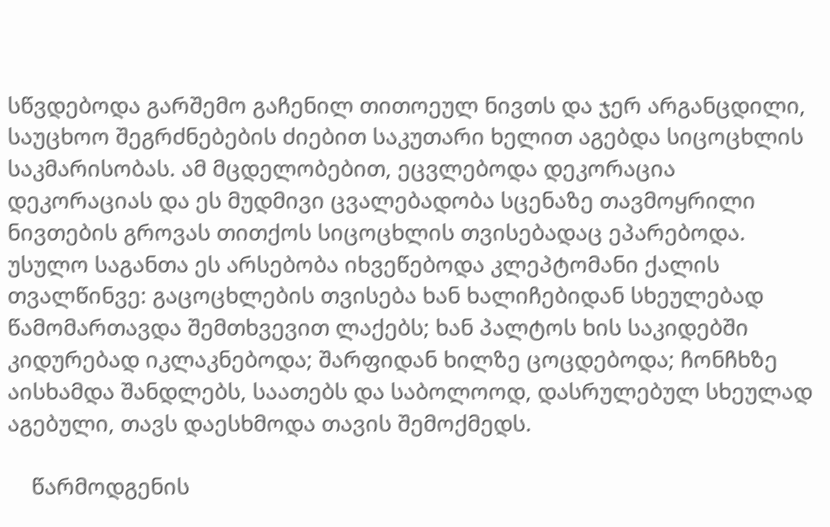სწვდებოდა გარშემო გაჩენილ თითოეულ ნივთს და ჯერ არგანცდილი, საუცხოო შეგრძნებების ძიებით საკუთარი ხელით აგებდა სიცოცხლის საკმარისობას. ამ მცდელობებით, ეცვლებოდა დეკორაცია დეკორაციას და ეს მუდმივი ცვალებადობა სცენაზე თავმოყრილი ნივთების გროვას თითქოს სიცოცხლის თვისებადაც ეპარებოდა. უსულო საგანთა ეს არსებობა იხვეწებოდა კლეპტომანი ქალის თვალწინვე: გაცოცხლების თვისება ხან ხალიჩებიდან სხეულებად წამომართავდა შემთხვევით ლაქებს; ხან პალტოს ხის საკიდებში კიდურებად იკლაკნებოდა; შარფიდან ხილზე ცოცდებოდა; ჩონჩხზე აისხამდა შანდლებს, საათებს და საბოლოოდ, დასრულებულ სხეულად აგებული, თავს დაესხმოდა თავის შემოქმედს.

    წარმოდგენის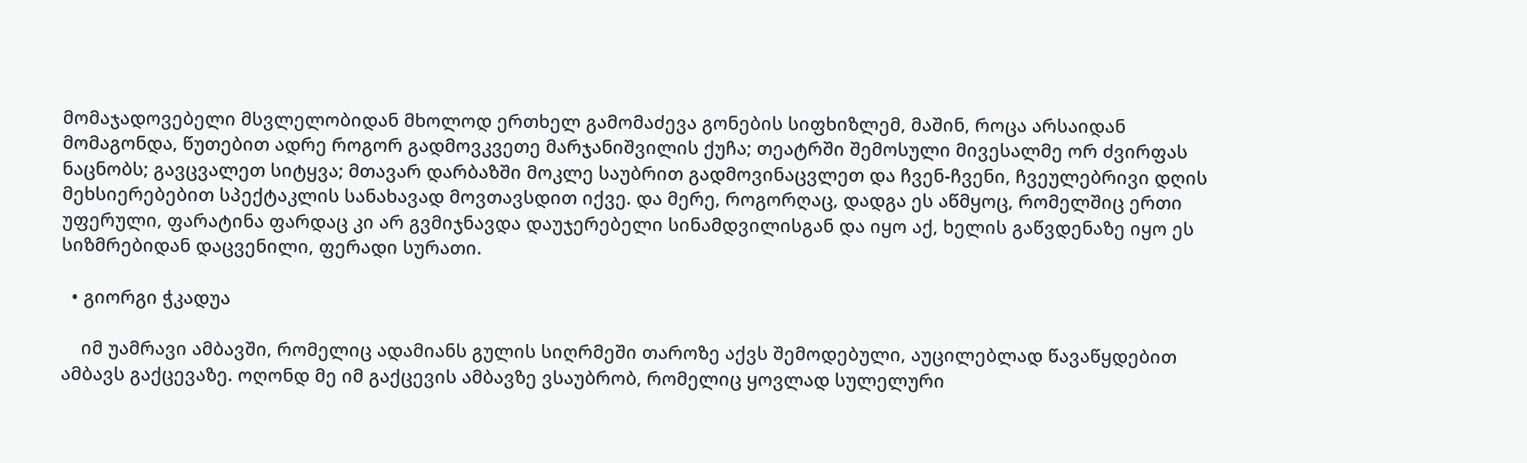მომაჯადოვებელი მსვლელობიდან მხოლოდ ერთხელ გამომაძევა გონების სიფხიზლემ, მაშინ, როცა არსაიდან მომაგონდა, წუთებით ადრე როგორ გადმოვკვეთე მარჯანიშვილის ქუჩა; თეატრში შემოსული მივესალმე ორ ძვირფას ნაცნობს; გავცვალეთ სიტყვა; მთავარ დარბაზში მოკლე საუბრით გადმოვინაცვლეთ და ჩვენ-ჩვენი, ჩვეულებრივი დღის მეხსიერებებით სპექტაკლის სანახავად მოვთავსდით იქვე. და მერე, როგორღაც, დადგა ეს აწმყოც, რომელშიც ერთი უფერული, ფარატინა ფარდაც კი არ გვმიჯნავდა დაუჯერებელი სინამდვილისგან და იყო აქ, ხელის გაწვდენაზე იყო ეს სიზმრებიდან დაცვენილი, ფერადი სურათი.

  • გიორგი ჭკადუა

    იმ უამრავი ამბავში, რომელიც ადამიანს გულის სიღრმეში თაროზე აქვს შემოდებული, აუცილებლად წავაწყდებით ამბავს გაქცევაზე. ოღონდ მე იმ გაქცევის ამბავზე ვსაუბრობ, რომელიც ყოვლად სულელური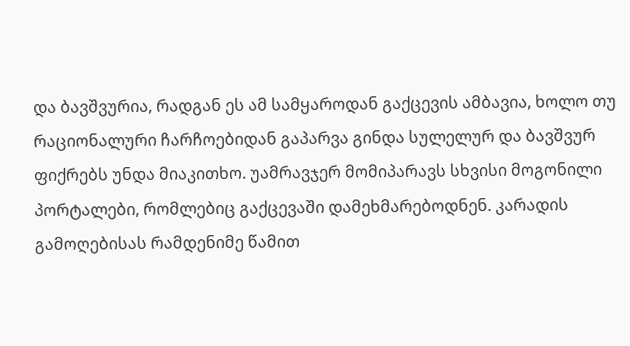და ბავშვურია, რადგან ეს ამ სამყაროდან გაქცევის ამბავია, ხოლო თუ რაციონალური ჩარჩოებიდან გაპარვა გინდა სულელურ და ბავშვურ ფიქრებს უნდა მიაკითხო. უამრავჯერ მომიპარავს სხვისი მოგონილი პორტალები, რომლებიც გაქცევაში დამეხმარებოდნენ. კარადის გამოღებისას რამდენიმე წამით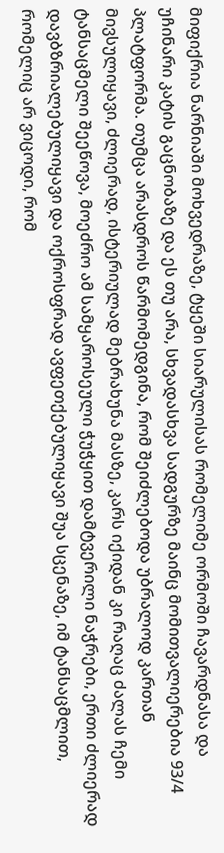მიფიქრია ნარნიაში მოხვედრაზე, ტყეში სიარულისას რომელიმე ორმოში ჩავარდნასა და უჩინარი კატის გაცნობაზე და ეს თუ არა, სხვადასხვა სადგურზე მაინც მომითვალიერებია 93/4 პლატფორმა. თუმცა არასდროს წარმომედგინა, რომ შეიძლებოდა უბრალოდ კართან მივსულიყავი, ძლიერად, ისტერიულად მებრახუნა მასზე, კარს იქიდან კი რაღაც ძალას ჩემი ტანსაცმელი შეეწოვა, მოეძრო ამ სამყაროსეული ჭუჭყით დამტვერილი ნაჭრები, ერთი ძლიერად დავბზრიალებულიყავი და ოქროსფრად ავფეთქებულიყავი შუა სცენაზე, იმ ტანსაცმლით, რომელიც არ ვიცოდი, რომ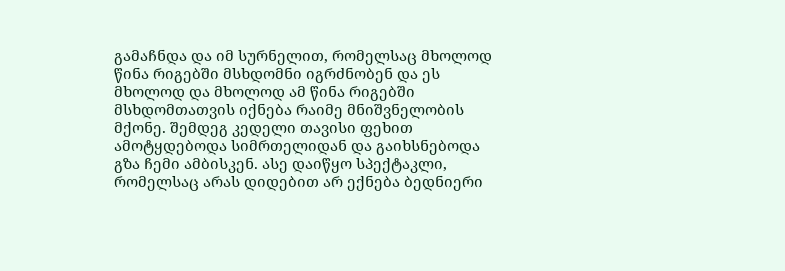გამაჩნდა და იმ სურნელით, რომელსაც მხოლოდ წინა რიგებში მსხდომნი იგრძნობენ და ეს მხოლოდ და მხოლოდ ამ წინა რიგებში მსხდომთათვის იქნება რაიმე მნიშვნელობის მქონე. შემდეგ კედელი თავისი ფეხით ამოტყდებოდა სიმრთელიდან და გაიხსნებოდა გზა ჩემი ამბისკენ. ასე დაიწყო სპექტაკლი, რომელსაც არას დიდებით არ ექნება ბედნიერი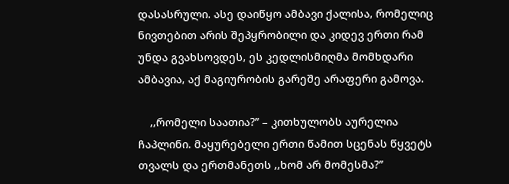დასასრული. ასე დაიწყო ამბავი ქალისა, რომელიც ნივთებით არის შეპყრობილი და კიდევ ერთი რამ უნდა გვახსოვდეს, ეს კედლისმიღმა მომხდარი ამბავია, აქ მაგიურობის გარეშე არაფერი გამოვა.

    ,,რომელი საათია?’’ – კითხულობს აურელია ჩაპლინი. მაყურებელი ერთი წამით სცენას წყვეტს თვალს და ერთმანეთს ,,ხომ არ მომესმა?’’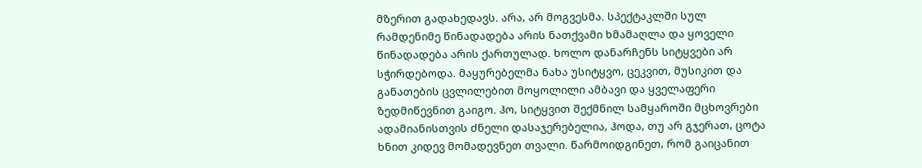მზერით გადახედავს. არა, არ მოგვესმა. სპექტაკლში სულ რამდენიმე წინადადება არის ნათქვამი ხმამაღლა და ყოველი წინადადება არის ქართულად. ხოლო დანარჩენს სიტყვები არ სჭირდებოდა. მაყურებელმა ნახა უსიტყვო, ცეკვით, მუსიკით და განათების ცვლილებით მოყოლილი ამბავი და ყველაფერი ზედმიწევნით გაიგო. ჰო, სიტყვით შექმნილ სამყაროში მცხოვრები ადამიანისთვის ძნელი დასაჯერებელია, ჰოდა, თუ არ გჯერათ, ცოტა ხნით კიდევ მომადევნეთ თვალი. წარმოიდგინეთ, რომ გაიცანით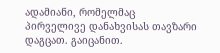ადამიანი, რომელმაც პირველივე დანახვისას თავზარი დაგცათ. გაიცანით.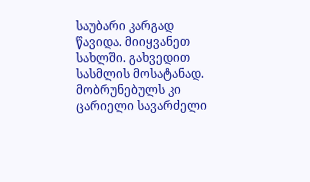საუბარი კარგად წავიდა. მიიყვანეთ სახლში. გახვედით სასმლის მოსატანად. მობრუნებულს კი ცარიელი სავარძელი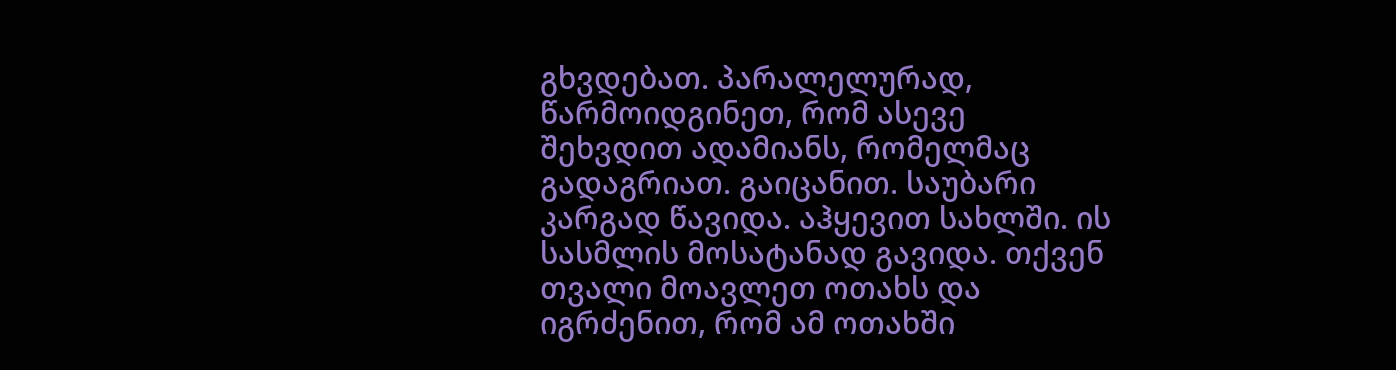გხვდებათ. პარალელურად, წარმოიდგინეთ, რომ ასევე შეხვდით ადამიანს, რომელმაც გადაგრიათ. გაიცანით. საუბარი კარგად წავიდა. აჰყევით სახლში. ის სასმლის მოსატანად გავიდა. თქვენ თვალი მოავლეთ ოთახს და იგრძენით, რომ ამ ოთახში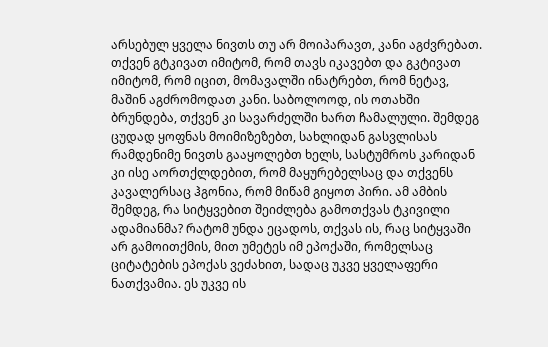არსებულ ყველა ნივთს თუ არ მოიპარავთ, კანი აგძვრებათ. თქვენ გტკივათ იმიტომ, რომ თავს იკავებთ და გკტივათ იმიტომ, რომ იცით, მომავალში ინატრებთ, რომ ნეტავ, მაშინ აგძრომოდათ კანი. საბოლოოდ, ის ოთახში ბრუნდება, თქვენ კი სავარძელში ხართ ჩამალული. შემდეგ ცუდად ყოფნას მოიმიზეზებთ, სახლიდან გასვლისას რამდენიმე ნივთს გააყოლებთ ხელს, სასტუმროს კარიდან კი ისე აორთქლდებით, რომ მაყურებელსაც და თქვენს კავალერსაც ჰგონია, რომ მიწამ გიყოთ პირი. ამ ამბის შემდეგ, რა სიტყვებით შეიძლება გამოთქვას ტკივილი ადამიანმა? რატომ უნდა ეცადოს, თქვას ის, რაც სიტყვაში არ გამოითქმის, მით უმეტეს იმ ეპოქაში, რომელსაც ციტატების ეპოქას ვეძახით, სადაც უკვე ყველაფერი ნათქვამია. ეს უკვე ის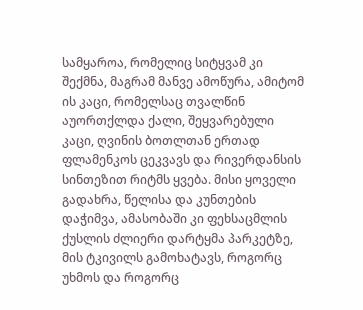სამყაროა, რომელიც სიტყვამ კი შექმნა, მაგრამ მანვე ამოწურა, ამიტომ ის კაცი, რომელსაც თვალწინ აუორთქლდა ქალი, შეყვარებული კაცი, ღვინის ბოთლთან ერთად ფლამენკოს ცეკვავს და რივერდანსის სინთეზით რიტმს ყვება. მისი ყოველი გადახრა, წელისა და კუნთების დაჭიმვა, ამასობაში კი ფეხსაცმლის ქუსლის ძლიერი დარტყმა პარკეტზე, მის ტკივილს გამოხატავს, როგორც უხმოს და როგორც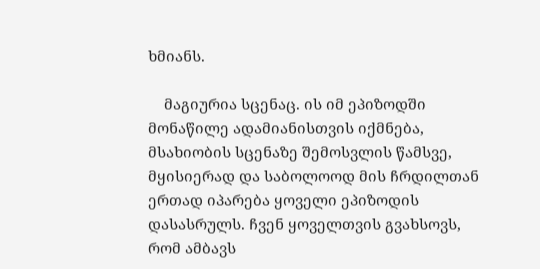ხმიანს.

    მაგიურია სცენაც. ის იმ ეპიზოდში მონაწილე ადამიანისთვის იქმნება, მსახიობის სცენაზე შემოსვლის წამსვე, მყისიერად და საბოლოოდ მის ჩრდილთან ერთად იპარება ყოველი ეპიზოდის დასასრულს. ჩვენ ყოველთვის გვახსოვს, რომ ამბავს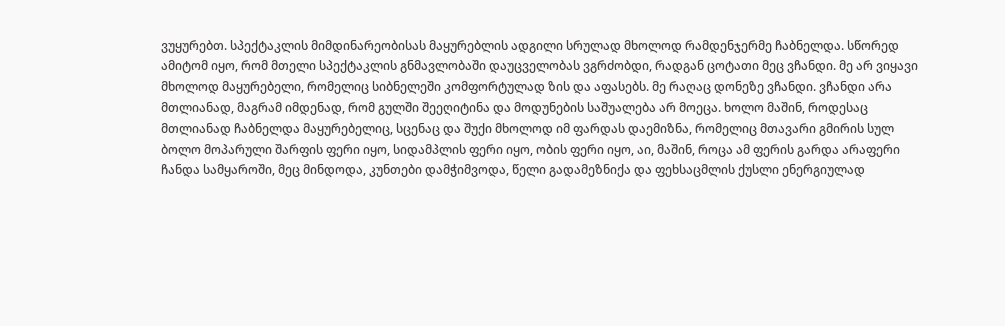ვუყურებთ. სპექტაკლის მიმდინარეობისას მაყურებლის ადგილი სრულად მხოლოდ რამდენჯერმე ჩაბნელდა. სწორედ ამიტომ იყო, რომ მთელი სპექტაკლის გნმავლობაში დაუცველობას ვგრძობდი, რადგან ცოტათი მეც ვჩანდი. მე არ ვიყავი მხოლოდ მაყურებელი, რომელიც სიბნელეში კომფორტულად ზის და აფასებს. მე რაღაც დონეზე ვჩანდი. ვჩანდი არა მთლიანად, მაგრამ იმდენად, რომ გულში შეეღიტინა და მოდუნების საშუალება არ მოეცა. ხოლო მაშინ, როდესაც მთლიანად ჩაბნელდა მაყურებელიც, სცენაც და შუქი მხოლოდ იმ ფარდას დაემიზნა, რომელიც მთავარი გმირის სულ ბოლო მოპარული შარფის ფერი იყო, სიდამპლის ფერი იყო, ობის ფერი იყო, აი, მაშინ, როცა ამ ფერის გარდა არაფერი ჩანდა სამყაროში, მეც მინდოდა, კუნთები დამჭიმვოდა, წელი გადამეზნიქა და ფეხსაცმლის ქუსლი ენერგიულად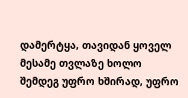დამერტყა, თავიდან ყოველ მესამე თვლაზე ხოლო შემდეგ უფრო ხშირად, უფრო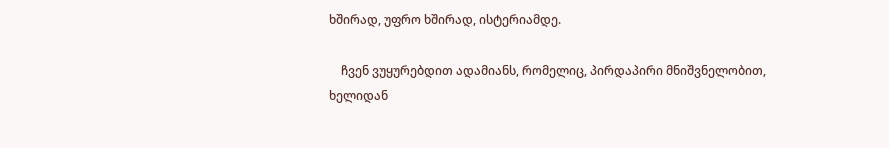ხშირად, უფრო ხშირად, ისტერიამდე.

    ჩვენ ვუყურებდით ადამიანს, რომელიც, პირდაპირი მნიშვნელობით, ხელიდან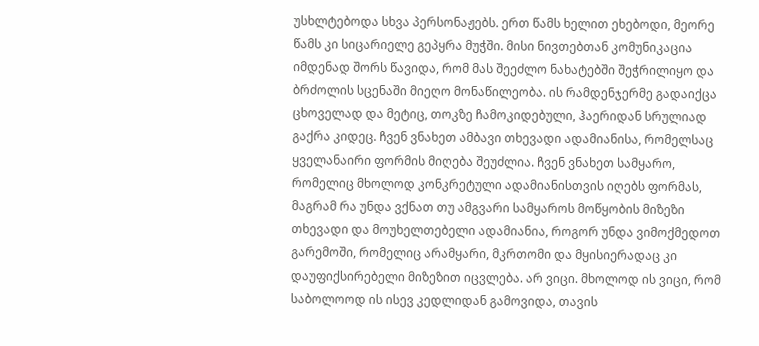უსხლტებოდა სხვა პერსონაჟებს. ერთ წამს ხელით ეხებოდი, მეორე წამს კი სიცარიელე გეპყრა მუჭში. მისი ნივთებთან კომუნიკაცია იმდენად შორს წავიდა, რომ მას შეეძლო ნახატებში შეჭრილიყო და ბრძოლის სცენაში მიეღო მონაწილეობა. ის რამდენჯერმე გადაიქცა ცხოველად და მეტიც, თოკზე ჩამოკიდებული, ჰაერიდან სრულიად გაქრა კიდეც. ჩვენ ვნახეთ ამბავი თხევადი ადამიანისა, რომელსაც ყველანაირი ფორმის მიღება შეუძლია. ჩვენ ვნახეთ სამყარო, რომელიც მხოლოდ კონკრეტული ადამიანისთვის იღებს ფორმას, მაგრამ რა უნდა ვქნათ თუ ამგვარი სამყაროს მოწყობის მიზეზი თხევადი და მოუხელთებელი ადამიანია, როგორ უნდა ვიმოქმედოთ გარემოში, რომელიც არამყარი, მკრთომი და მყისიერადაც კი დაუფიქსირებელი მიზეზით იცვლება. არ ვიცი. მხოლოდ ის ვიცი, რომ საბოლოოდ ის ისევ კედლიდან გამოვიდა, თავის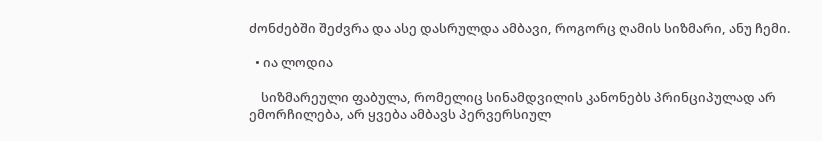ძონძებში შეძვრა და ასე დასრულდა ამბავი, როგორც ღამის სიზმარი, ანუ ჩემი.

  • ია ლოდია

    სიზმარეული ფაბულა, რომელიც სინამდვილის კანონებს პრინციპულად არ ემორჩილება, არ ყვება ამბავს პერვერსიულ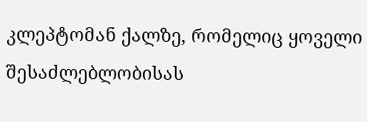კლეპტომან ქალზე, რომელიც ყოველი შესაძლებლობისას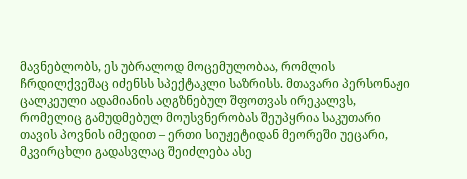მავნებლობს, ეს უბრალოდ მოცემულობაა, რომლის ჩრდილქვეშაც იძენსს სპექტაკლი საზრისს. მთავარი პერსონაჟი ცალკეული ადამიანის აღგზნებულ შფოთვას ირეკალვს, რომელიც გამუდმებულ მოუსვნერობას შეუპყრია საკუთარი თავის პოვნის იმედით – ერთი სიუჟეტიდან მეორეში უეცარი, მკვირცხლი გადასვლაც შეიძლება ასე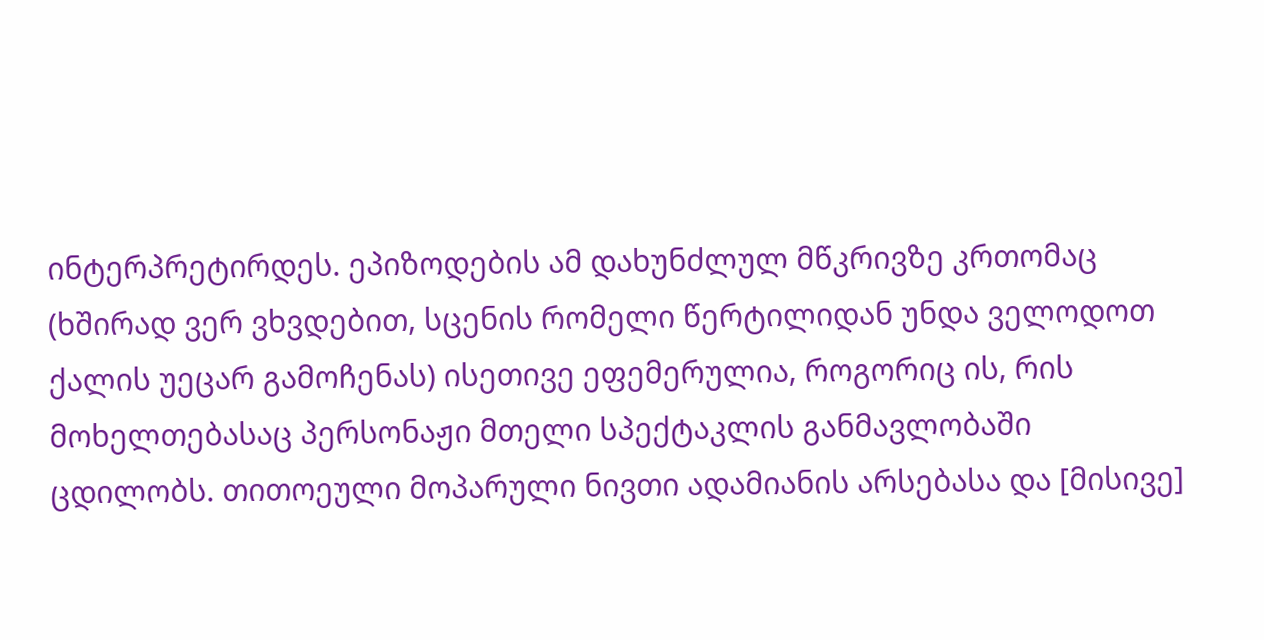ინტერპრეტირდეს. ეპიზოდების ამ დახუნძლულ მწკრივზე კრთომაც (ხშირად ვერ ვხვდებით, სცენის რომელი წერტილიდან უნდა ველოდოთ ქალის უეცარ გამოჩენას) ისეთივე ეფემერულია, როგორიც ის, რის მოხელთებასაც პერსონაჟი მთელი სპექტაკლის განმავლობაში ცდილობს. თითოეული მოპარული ნივთი ადამიანის არსებასა და [მისივე]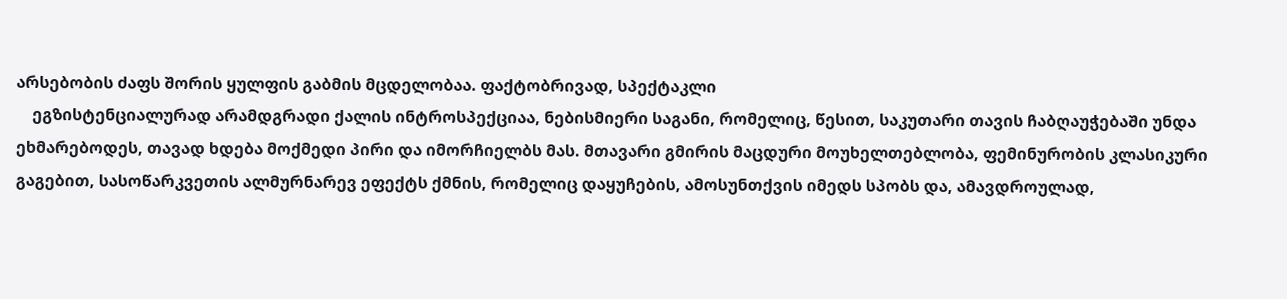არსებობის ძაფს შორის ყულფის გაბმის მცდელობაა. ფაქტობრივად, სპექტაკლი
    ეგზისტენციალურად არამდგრადი ქალის ინტროსპექციაა, ნებისმიერი საგანი, რომელიც, წესით, საკუთარი თავის ჩაბღაუჭებაში უნდა ეხმარებოდეს, თავად ხდება მოქმედი პირი და იმორჩიელბს მას. მთავარი გმირის მაცდური მოუხელთებლობა, ფემინურობის კლასიკური გაგებით, სასოწარკვეთის ალმურნარევ ეფექტს ქმნის, რომელიც დაყუჩების, ამოსუნთქვის იმედს სპობს და, ამავდროულად,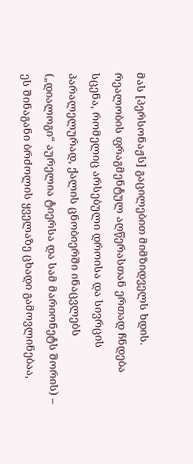მას [პერსონაჟს] გაცილებით მიმზიდველს ხდის. რეალობის ფრაგმენტულ აღწერასთან ერთად ჩნდება სცენა, რომელიც არსებული დროისა და სივრცის პარალელურად, ქალის ცნობიერში ინაცვლებს („დიალოგი“ აურელია ტიერსა და სამ მარიონეტს შორის) – ეს შინაგანი ბრძოლის ყველაზე ცხადი გამოვლინებაა,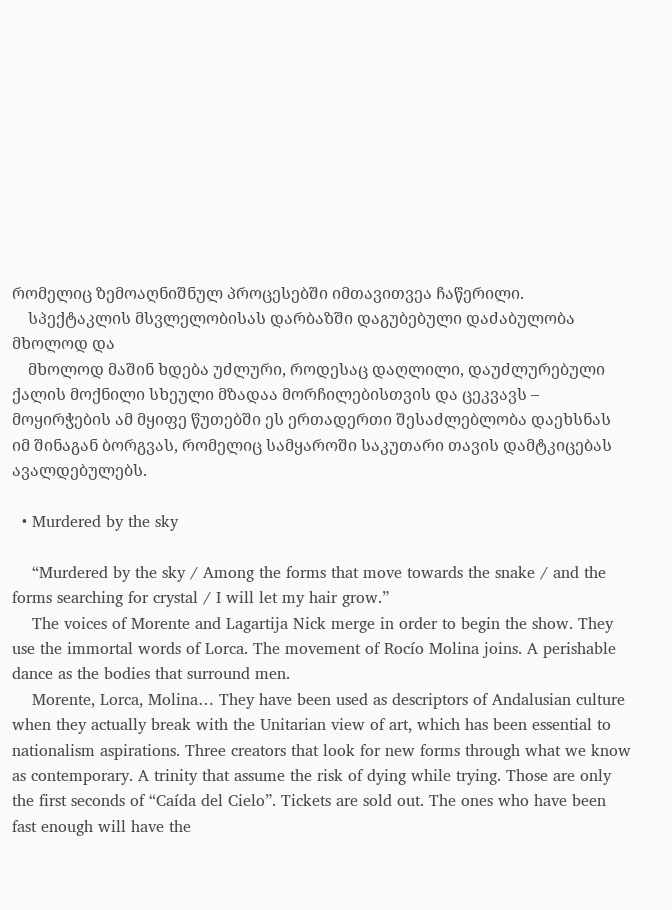რომელიც ზემოაღნიშნულ პროცესებში იმთავითვეა ჩაწერილი.
    სპექტაკლის მსვლელობისას დარბაზში დაგუბებული დაძაბულობა მხოლოდ და
    მხოლოდ მაშინ ხდება უძლური, როდესაც დაღლილი, დაუძლურებული ქალის მოქნილი სხეული მზადაა მორჩილებისთვის და ცეკვავს – მოყირჭების ამ მყიფე წუთებში ეს ერთადერთი შესაძლებლობა დაეხსნას იმ შინაგან ბორგვას, რომელიც სამყაროში საკუთარი თავის დამტკიცებას ავალდებულებს.

  • Murdered by the sky

    “Murdered by the sky / Among the forms that move towards the snake / and the forms searching for crystal / I will let my hair grow.”
    The voices of Morente and Lagartija Nick merge in order to begin the show. They use the immortal words of Lorca. The movement of Rocío Molina joins. A perishable dance as the bodies that surround men.
    Morente, Lorca, Molina… They have been used as descriptors of Andalusian culture when they actually break with the Unitarian view of art, which has been essential to nationalism aspirations. Three creators that look for new forms through what we know as contemporary. A trinity that assume the risk of dying while trying. Those are only the first seconds of “Caída del Cielo”. Tickets are sold out. The ones who have been fast enough will have the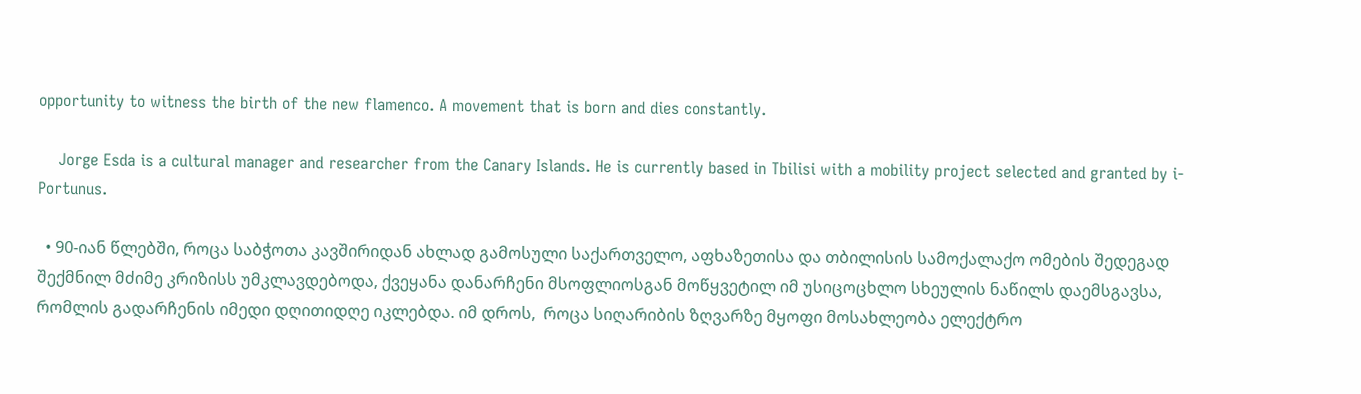opportunity to witness the birth of the new flamenco. A movement that is born and dies constantly.

    Jorge Esda is a cultural manager and researcher from the Canary Islands. He is currently based in Tbilisi with a mobility project selected and granted by i-Portunus.

  • 90-იან წლებში, როცა საბჭოთა კავშირიდან ახლად გამოსული საქართველო, აფხაზეთისა და თბილისის სამოქალაქო ომების შედეგად შექმნილ მძიმე კრიზისს უმკლავდებოდა, ქვეყანა დანარჩენი მსოფლიოსგან მოწყვეტილ იმ უსიცოცხლო სხეულის ნაწილს დაემსგავსა, რომლის გადარჩენის იმედი დღითიდღე იკლებდა. იმ დროს,  როცა სიღარიბის ზღვარზე მყოფი მოსახლეობა ელექტრო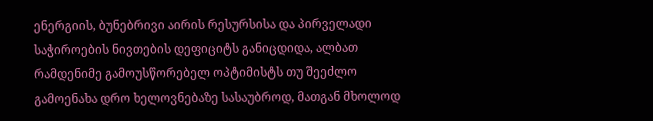ენერგიის, ბუნებრივი აირის რესურსისა და პირველადი საჭიროების ნივთების დეფიციტს განიცდიდა, ალბათ რამდენიმე გამოუსწორებელ ოპტიმისტს თუ შეეძლო გამოენახა დრო ხელოვნებაზე სასაუბროდ, მათგან მხოლოდ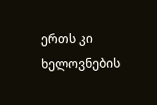ერთს კი ხელოვნების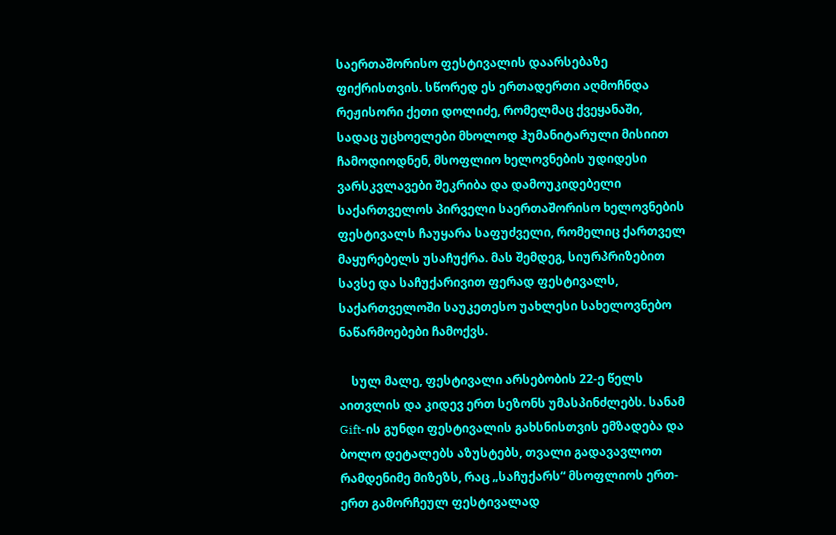საერთაშორისო ფესტივალის დაარსებაზე ფიქრისთვის. სწორედ ეს ერთადერთი აღმოჩნდა რეჟისორი ქეთი დოლიძე, რომელმაც ქვეყანაში, სადაც უცხოელები მხოლოდ ჰუმანიტარული მისიით ჩამოდიოდნენ, მსოფლიო ხელოვნების უდიდესი ვარსკვლავები შეკრიბა და დამოუკიდებელი საქართველოს პირველი საერთაშორისო ხელოვნების ფესტივალს ჩაუყარა საფუძველი, რომელიც ქართველ მაყურებელს უსაჩუქრა. მას შემდეგ, სიურპრიზებით სავსე და საჩუქარივით ფერად ფესტივალს, საქართველოში საუკეთესო უახლესი სახელოვნებო ნაწარმოებები ჩამოქვს.

    სულ მალე, ფესტივალი არსებობის 22-ე წელს აითვლის და კიდევ ერთ სეზონს უმასპინძლებს. სანამ  Gift-ის გუნდი ფესტივალის გახსნისთვის ემზადება და ბოლო დეტალებს აზუსტებს, თვალი გადავავლოთ რამდენიმე მიზეზს, რაც „საჩუქარს“ მსოფლიოს ერთ-ერთ გამორჩეულ ფესტივალად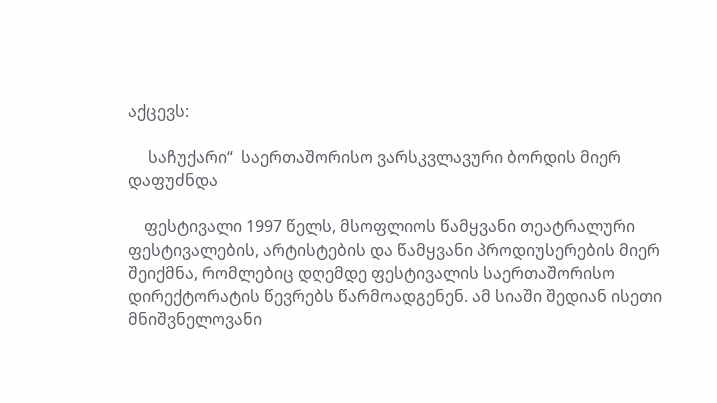აქცევს:

     საჩუქარი“  საერთაშორისო ვარსკვლავური ბორდის მიერ დაფუძნდა

    ფესტივალი 1997 წელს, მსოფლიოს წამყვანი თეატრალური ფესტივალების, არტისტების და წამყვანი პროდიუსერების მიერ შეიქმნა, რომლებიც დღემდე ფესტივალის საერთაშორისო დირექტორატის წევრებს წარმოადგენენ. ამ სიაში შედიან ისეთი მნიშვნელოვანი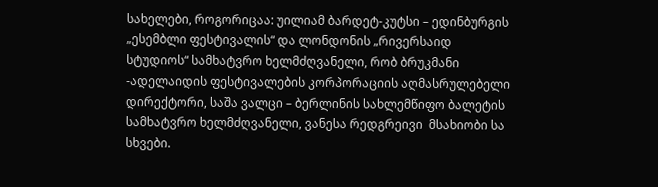სახელები, როგორიცაა: უილიამ ბარდეტ-კუტსი – ედინბურგის „ესემბლი ფესტივალის“ და ლონდონის „რივერსაიდ სტუდიოს“ სამხატვრო ხელმძღვანელი, რობ ბრუკმანი -ადელაიდის ფესტივალების კორპორაციის აღმასრულებელი დირექტორი, საშა ვალცი – ბერლინის სახლემწიფო ბალეტის სამხატვრო ხელმძღვანელი, ვანესა რედგრეივი  მსახიობი სა სხვები.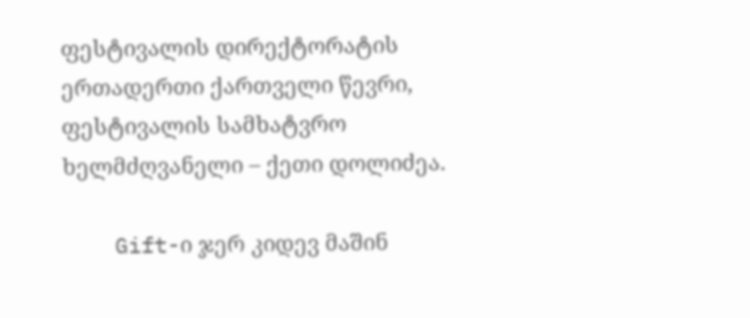ფესტივალის დირექტორატის ერთადერთი ქართველი წევრი, ფესტივალის სამხატვრო ხელმძღვანელი – ქეთი დოლიძეა.

    Gift-ი ჯერ კიდევ მაშინ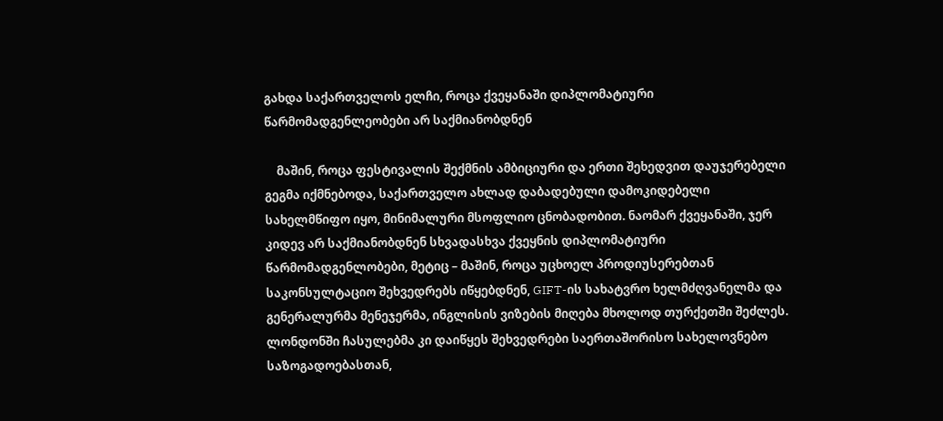გახდა საქართველოს ელჩი, როცა ქვეყანაში დიპლომატიური წარმომადგენლეობები არ საქმიანობდნენ

    მაშინ, როცა ფესტივალის შექმნის ამბიციური და ერთი შეხედვით დაუჯერებელი გეგმა იქმნებოდა, საქართველო ახლად დაბადებული დამოკიდებელი სახელმწიფო იყო, მინიმალური მსოფლიო ცნობადობით. ნაომარ ქვეყანაში, ჯერ კიდევ არ საქმიანობდნენ სხვადასხვა ქვეყნის დიპლომატიური წარმომადგენლობები, მეტიც – მაშინ, როცა უცხოელ პროდიუსერებთან საკონსულტაციო შეხვედრებს იწყებდნენ, GIFT-ის სახატვრო ხელმძღვანელმა და გენერალურმა მენეჯერმა, ინგლისის ვიზების მიღება მხოლოდ თურქეთში შეძლეს. ლონდონში ჩასულებმა კი დაიწყეს შეხვედრები საერთაშორისო სახელოვნებო საზოგადოებასთან,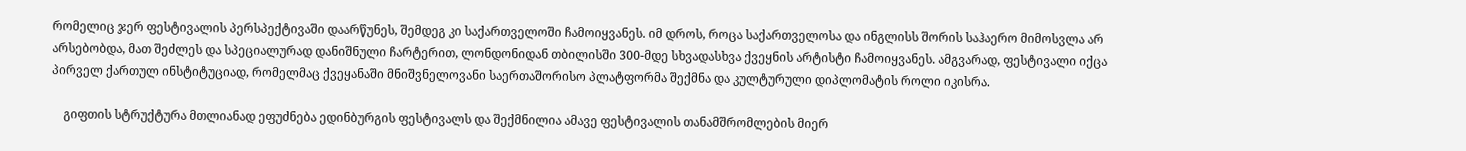რომელიც ჯერ ფესტივალის პერსპექტივაში დაარწუნეს, შემდეგ კი საქართველოში ჩამოიყვანეს. იმ დროს, როცა საქართველოსა და ინგლისს შორის საჰაერო მიმოსვლა არ არსებობდა, მათ შეძლეს და სპეციალურად დანიშნული ჩარტერით, ლონდონიდან თბილისში 300-მდე სხვადასხვა ქვეყნის არტისტი ჩამოიყვანეს. ამგვარად, ფესტივალი იქცა პირველ ქართულ ინსტიტუციად, რომელმაც ქვეყანაში მნიშვნელოვანი საერთაშორისო პლატფორმა შექმნა და კულტურული დიპლომატის როლი იკისრა.

    გიფთის სტრუქტურა მთლიანად ეფუძნება ედინბურგის ფესტივალს და შექმნილია ამავე ფესტივალის თანამშრომლების მიერ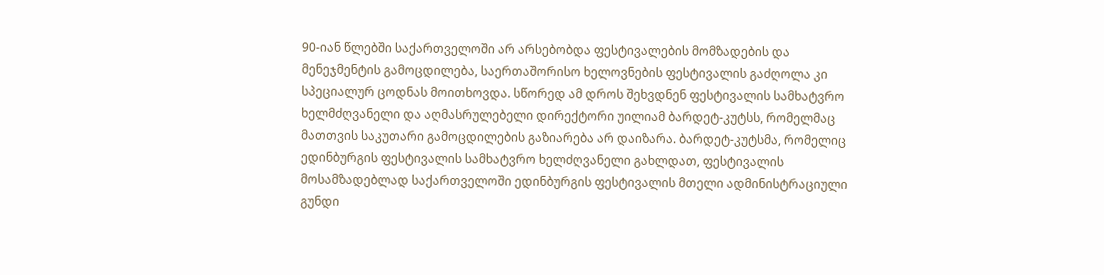90-იან წლებში საქართველოში არ არსებობდა ფესტივალების მომზადების და მენეჯმენტის გამოცდილება, საერთაშორისო ხელოვნების ფესტივალის გაძღოლა კი სპეციალურ ცოდნას მოითხოვდა. სწორედ ამ დროს შეხვდნენ ფესტივალის სამხატვრო ხელმძღვანელი და აღმასრულებელი დირექტორი უილიამ ბარდეტ-კუტსს, რომელმაც მათთვის საკუთარი გამოცდილების გაზიარება არ დაიზარა. ბარდეტ-კუტსმა, რომელიც ედინბურგის ფესტივალის სამხატვრო ხელძღვანელი გახლდათ, ფესტივალის მოსამზადებლად საქართველოში ედინბურგის ფესტივალის მთელი ადმინისტრაციული გუნდი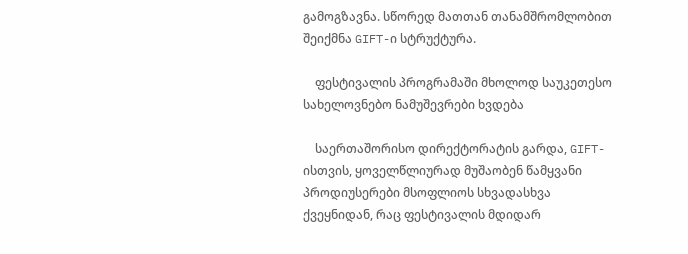გამოგზავნა. სწორედ მათთან თანამშრომლობით შეიქმნა GIFT-ი სტრუქტურა.

    ფესტივალის პროგრამაში მხოლოდ საუკეთესო სახელოვნებო ნამუშევრები ხვდება

    საერთაშორისო დირექტორატის გარდა, GIFT-ისთვის, ყოველწლიურად მუშაობენ წამყვანი პროდიუსერები მსოფლიოს სხვადასხვა ქვეყნიდან, რაც ფესტივალის მდიდარ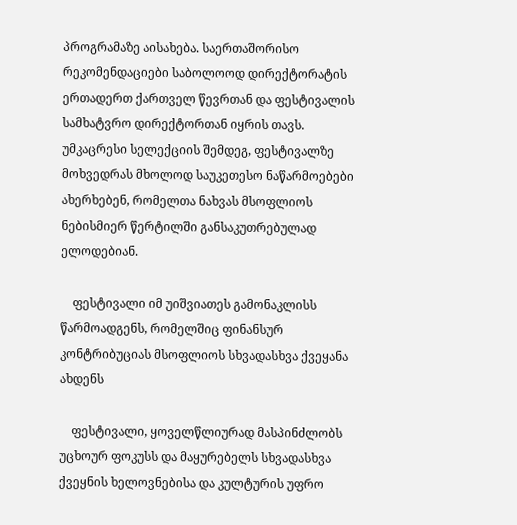პროგრამაზე აისახება. საერთაშორისო რეკომენდაციები საბოლოოდ დირექტორატის ერთადერთ ქართველ წევრთან და ფესტივალის სამხატვრო დირექტორთან იყრის თავს. უმკაცრესი სელექციის შემდეგ, ფესტივალზე მოხვედრას მხოლოდ საუკეთესო ნაწარმოებები ახერხებენ, რომელთა ნახვას მსოფლიოს ნებისმიერ წერტილში განსაკუთრებულად ელოდებიან.

    ფესტივალი იმ უიშვიათეს გამონაკლისს წარმოადგენს, რომელშიც ფინანსურ კონტრიბუციას მსოფლიოს სხვადასხვა ქვეყანა ახდენს

    ფესტივალი, ყოველწლიურად მასპინძლობს უცხოურ ფოკუსს და მაყურებელს სხვადასხვა ქვეყნის ხელოვნებისა და კულტურის უფრო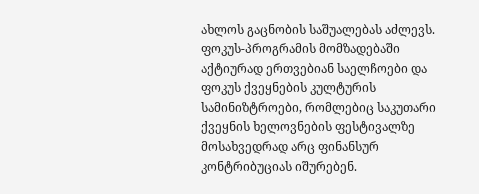ახლოს გაცნობის საშუალებას აძლევს. ფოკუს-პროგრამის მომზადებაში აქტიურად ერთვებიან საელჩოები და ფოკუს ქვეყნების კულტურის სამინიზტროები, რომლებიც საკუთარი ქვეყნის ხელოვნების ფესტივალზე მოსახვედრად არც ფინანსურ კონტრიბუციას იშურებენ.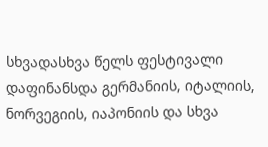სხვადასხვა წელს ფესტივალი დაფინანსდა გერმანიის, იტალიის, ნორვეგიის, იაპონიის და სხვა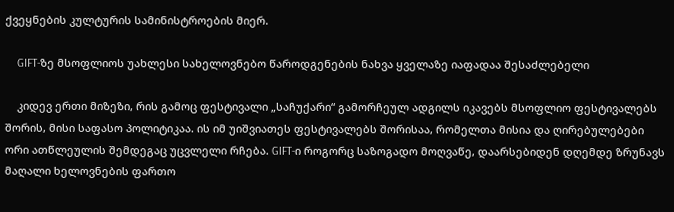ქვეყნების კულტურის სამინისტროების მიერ.

    GIFT-ზე მსოფლიოს უახლესი სახელოვნებო წაროდგენების ნახვა ყველაზე იაფადაა შესაძლებელი

    კიდევ ერთი მიზეზი, რის გამოც ფესტივალი „საჩუქარი“ გამორჩეულ ადგილს იკავებს მსოფლიო ფესტივალებს შორის, მისი საფასო პოლიტიკაა. ის იმ უიშვიათეს ფესტივალებს შორისაა, რომელთა მისია და ღირებულებები ორი ათწლეულის შემდეგაც უცვლელი რჩება. GIFT-ი როგორც საზოგადო მოღვაწე, დაარსებიდენ დღემდე ზრუნავს მაღალი ხელოვნების ფართო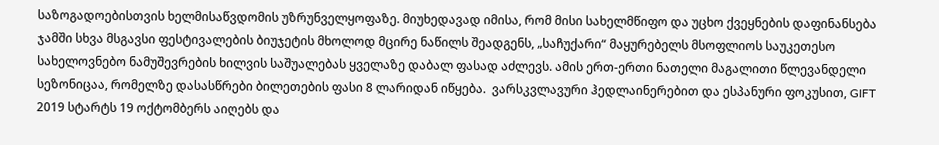საზოგადოებისთვის ხელმისაწვდომის უზრუნველყოფაზე. მიუხედავად იმისა, რომ მისი სახელმწიფო და უცხო ქვეყნების დაფინანსება ჯამში სხვა მსგავსი ფესტივალების ბიუჯეტის მხოლოდ მცირე ნაწილს შეადგენს, „საჩუქარი“ მაყურებელს მსოფლიოს საუკეთესო სახელოვნებო ნამუშევრების ხილვის საშუალებას ყველაზე დაბალ ფასად აძლევს. ამის ერთ-ერთი ნათელი მაგალითი წლევანდელი სეზონიცაა, რომელზე დასასწრები ბილეთების ფასი 8 ლარიდან იწყება.  ვარსკვლავური ჰედლაინერებით და ესპანური ფოკუსით, GIFT 2019 სტარტს 19 ოქტომბერს აიღებს და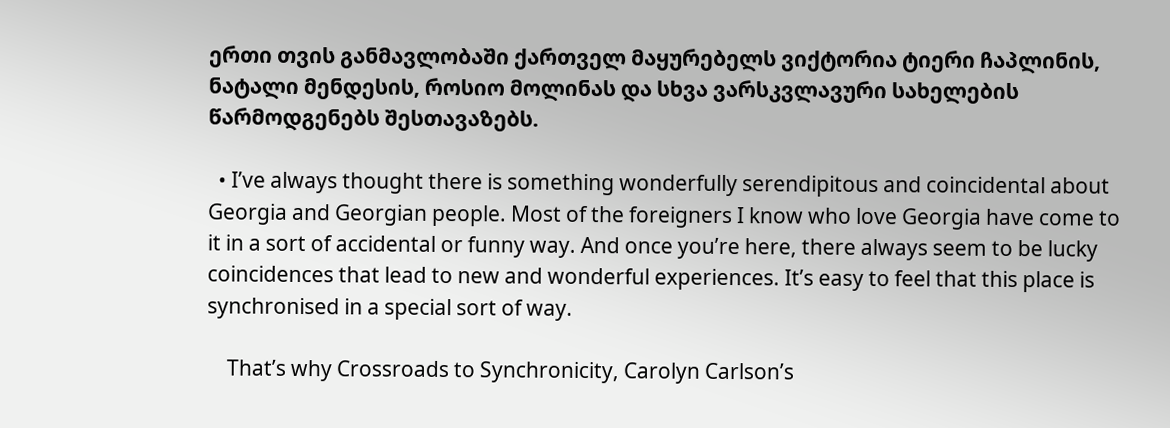ერთი თვის განმავლობაში ქართველ მაყურებელს ვიქტორია ტიერი ჩაპლინის, ნატალი მენდესის, როსიო მოლინას და სხვა ვარსკვლავური სახელების წარმოდგენებს შესთავაზებს.

  • I’ve always thought there is something wonderfully serendipitous and coincidental about Georgia and Georgian people. Most of the foreigners I know who love Georgia have come to it in a sort of accidental or funny way. And once you’re here, there always seem to be lucky coincidences that lead to new and wonderful experiences. It’s easy to feel that this place is synchronised in a special sort of way.

    That’s why Crossroads to Synchronicity, Carolyn Carlson’s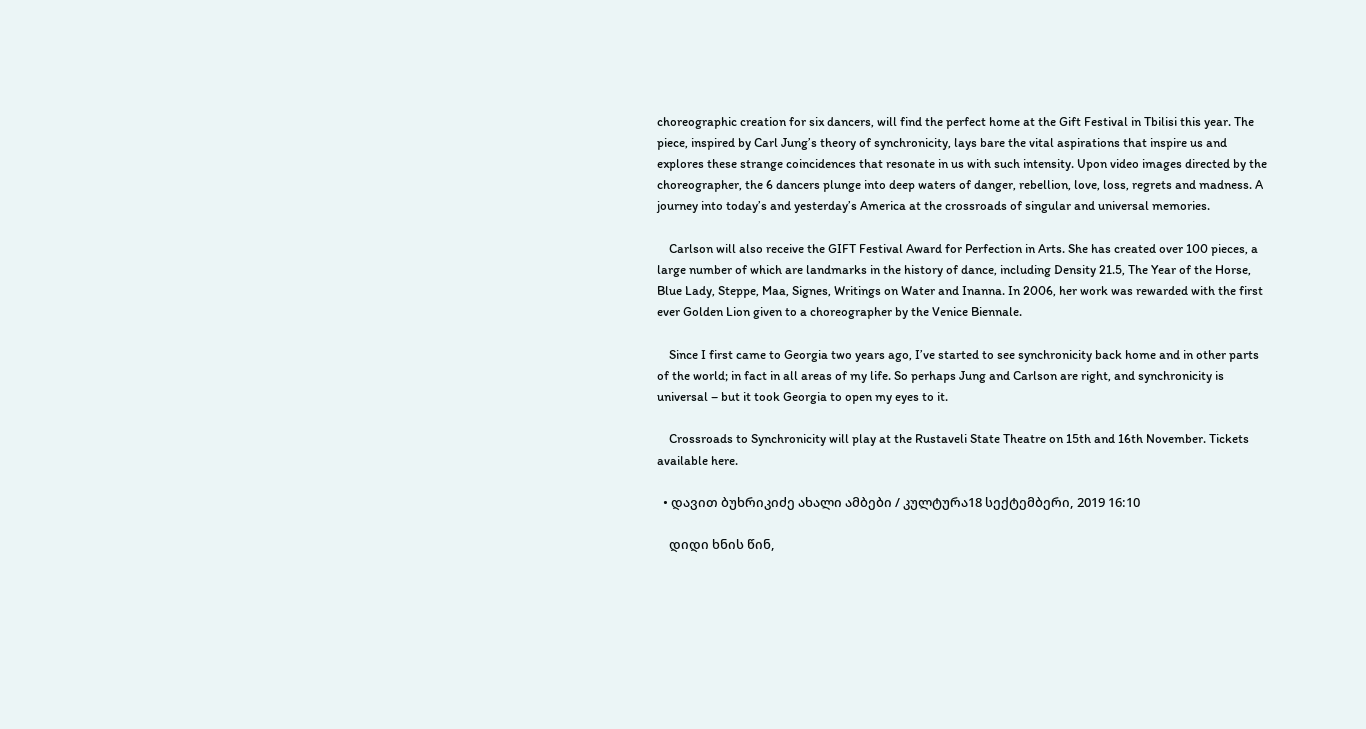choreographic creation for six dancers, will find the perfect home at the Gift Festival in Tbilisi this year. The piece, inspired by Carl Jung’s theory of synchronicity, lays bare the vital aspirations that inspire us and explores these strange coincidences that resonate in us with such intensity. Upon video images directed by the choreographer, the 6 dancers plunge into deep waters of danger, rebellion, love, loss, regrets and madness. A journey into today’s and yesterday’s America at the crossroads of singular and universal memories.

    Carlson will also receive the GIFT Festival Award for Perfection in Arts. She has created over 100 pieces, a large number of which are landmarks in the history of dance, including Density 21.5, The Year of the Horse, Blue Lady, Steppe, Maa, Signes, Writings on Water and Inanna. In 2006, her work was rewarded with the first ever Golden Lion given to a choreographer by the Venice Biennale.

    Since I first came to Georgia two years ago, I’ve started to see synchronicity back home and in other parts of the world; in fact in all areas of my life. So perhaps Jung and Carlson are right, and synchronicity is universal – but it took Georgia to open my eyes to it.

    Crossroads to Synchronicity will play at the Rustaveli State Theatre on 15th and 16th November. Tickets available here.

  • დავით ბუხრიკიძე ახალი ამბები / კულტურა18 სექტემბერი, 2019 16:10

    დიდი ხნის წინ,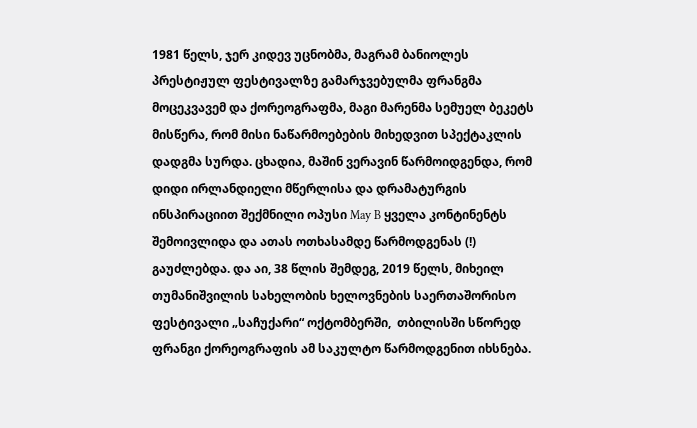1981 წელს, ჯერ კიდევ უცნობმა, მაგრამ ბანიოლეს პრესტიჟულ ფესტივალზე გამარჯვებულმა ფრანგმა მოცეკვავემ და ქორეოგრაფმა, მაგი მარენმა სემუელ ბეკეტს მისწერა, რომ მისი ნაწარმოებების მიხედვით სპექტაკლის დადგმა სურდა. ცხადია, მაშინ ვერავინ წარმოიდგენდა, რომ დიდი ირლანდიელი მწერლისა და დრამატურგის ინსპირაციით შექმნილი ოპუსი May B ყველა კონტინენტს შემოივლიდა და ათას ოთხასამდე წარმოდგენას (!) გაუძლებდა. და აი, 38 წლის შემდეგ, 2019 წელს, მიხეილ თუმანიშვილის სახელობის ხელოვნების საერთაშორისო ფესტივალი „საჩუქარი“ ოქტომბერში,  თბილისში სწორედ ფრანგი ქორეოგრაფის ამ საკულტო წარმოდგენით იხსნება.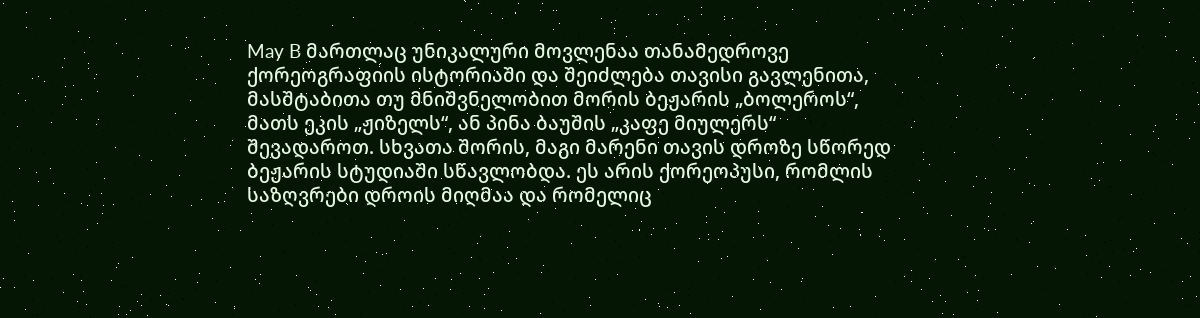May B მართლაც უნიკალური მოვლენაა თანამედროვე ქორეოგრაფიის ისტორიაში და შეიძლება თავისი გავლენითა, მასშტაბითა თუ მნიშვნელობით მორის ბეჟარის „ბოლეროს“, მათს ეკის „ჟიზელს“, ან პინა ბაუშის „კაფე მიულერს“ შევადაროთ. სხვათა შორის, მაგი მარენი თავის დროზე სწორედ ბეჟარის სტუდიაში სწავლობდა. ეს არის ქორეოპუსი, რომლის საზღვრები დროის მიღმაა და რომელიც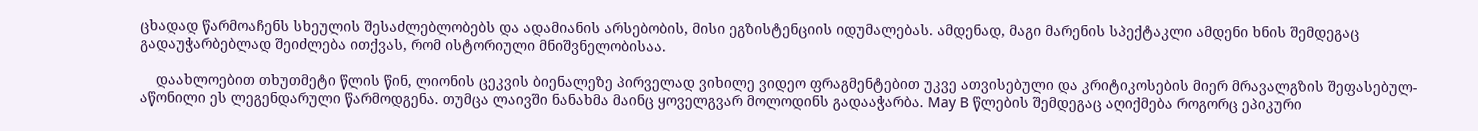ცხადად წარმოაჩენს სხეულის შესაძლებლობებს და ადამიანის არსებობის, მისი ეგზისტენციის იდუმალებას. ამდენად, მაგი მარენის სპექტაკლი ამდენი ხნის შემდეგაც გადაუჭარბებლად შეიძლება ითქვას, რომ ისტორიული მნიშვნელობისაა.

    დაახლოებით თხუთმეტი წლის წინ, ლიონის ცეკვის ბიენალეზე პირველად ვიხილე ვიდეო ფრაგმენტებით უკვე ათვისებული და კრიტიკოსების მიერ მრავალგზის შეფასებულ-აწონილი ეს ლეგენდარული წარმოდგენა. თუმცა ლაივში ნანახმა მაინც ყოველგვარ მოლოდინს გადააჭარბა. May B წლების შემდეგაც აღიქმება როგორც ეპიკური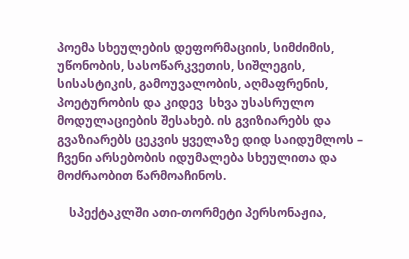პოემა სხეულების დეფორმაციის, სიმძიმის, უწონობის, სასოწარკვეთის, სიშლეგის, სისასტიკის, გამოუვალობის, აღმაფრენის, პოეტურობის და კიდევ  სხვა უსასრულო მოდულაციების შესახებ. ის გვიზიარებს და გვაზიარებს ცეკვის ყველაზე დიდ საიდუმლოს – ჩვენი არსებობის იდუმალება სხეულითა და მოძრაობით წარმოაჩინოს.

    სპექტაკლში ათი-თორმეტი პერსონაჟია,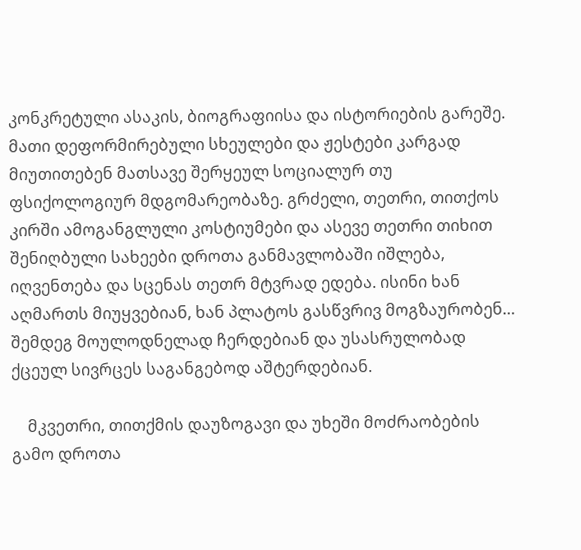კონკრეტული ასაკის, ბიოგრაფიისა და ისტორიების გარეშე. მათი დეფორმირებული სხეულები და ჟესტები კარგად მიუთითებენ მათსავე შერყეულ სოციალურ თუ ფსიქოლოგიურ მდგომარეობაზე. გრძელი, თეთრი, თითქოს კირში ამოგანგლული კოსტიუმები და ასევე თეთრი თიხით შენიღბული სახეები დროთა განმავლობაში იშლება, იღვენთება და სცენას თეთრ მტვრად ედება. ისინი ხან აღმართს მიუყვებიან, ხან პლატოს გასწვრივ მოგზაურობენ… შემდეგ მოულოდნელად ჩერდებიან და უსასრულობად ქცეულ სივრცეს საგანგებოდ აშტერდებიან.

    მკვეთრი, თითქმის დაუზოგავი და უხეში მოძრაობების გამო დროთა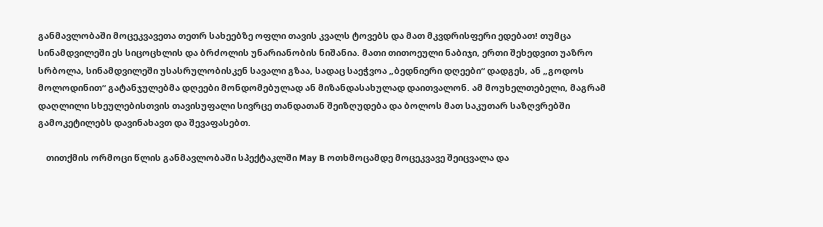განმავლობაში მოცეკვავეთა თეთრ სახეებზე ოფლი თავის კვალს ტოვებს და მათ მკვდრისფერი ედებათ! თუმცა სინამდვილეში ეს სიცოცხლის და ბრძოლის უნარიანობის ნიშანია. მათი თითოეული ნაბიჯი, ერთი შეხედვით უაზრო სრბოლა, სინამდვილეში უსასრულობისკენ სავალი გზაა, სადაც საეჭვოა „ბედნიერი დღეები“ დადგეს, ან „გოდოს მოლოდინით“ გატანჯულებმა დღეები მონდომებულად ან მიზანდასახულად დაითვალონ. ამ მოუხელთებელი, მაგრამ დაღლილი სხეულებისთვის თავისუფალი სივრცე თანდათან შეიზღუდება და ბოლოს მათ საკუთარ საზღვრებში გამოკეტილებს დავინახავთ და შევაფასებთ.

    თითქმის ორმოცი წლის განმავლობაში სპექტაკლში May B ოთხმოცამდე მოცეკვავე შეიცვალა და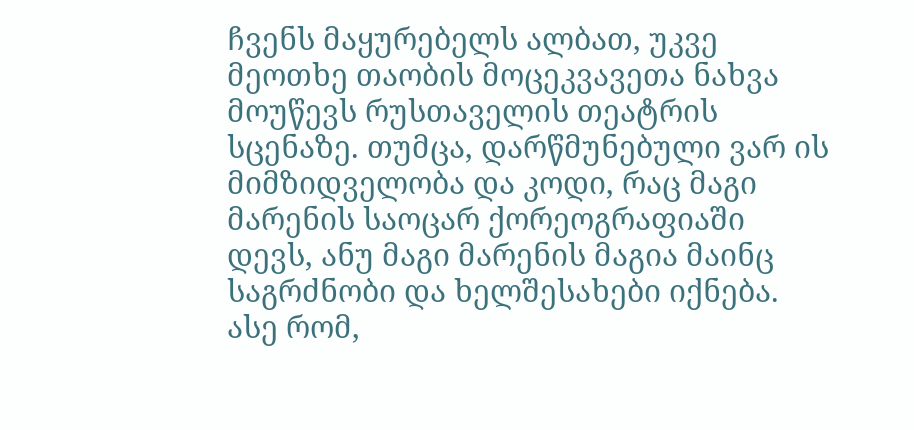ჩვენს მაყურებელს ალბათ, უკვე მეოთხე თაობის მოცეკვავეთა ნახვა მოუწევს რუსთაველის თეატრის სცენაზე. თუმცა, დარწმუნებული ვარ ის მიმზიდველობა და კოდი, რაც მაგი მარენის საოცარ ქორეოგრაფიაში დევს, ანუ მაგი მარენის მაგია მაინც საგრძნობი და ხელშესახები იქნება. ასე რომ,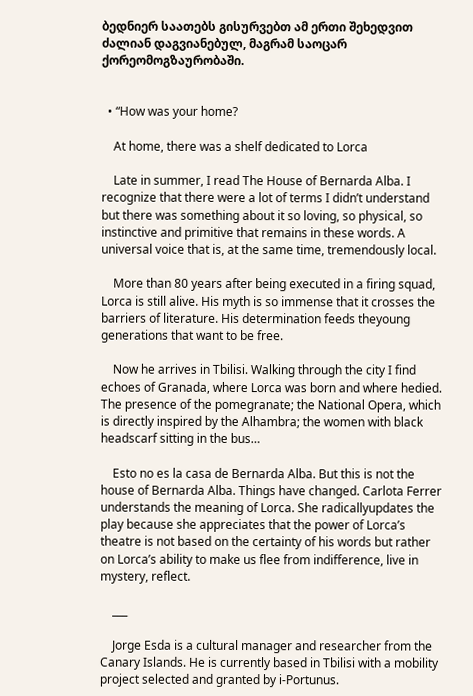ბედნიერ საათებს გისურვებთ ამ ერთი შეხედვით ძალიან დაგვიანებულ, მაგრამ საოცარ ქორეომოგზაურობაში.


  • “How was your home?

    At home, there was a shelf dedicated to Lorca

    Late in summer, I read The House of Bernarda Alba. I recognize that there were a lot of terms I didn’t understand but there was something about it so loving, so physical, so instinctive and primitive that remains in these words. A universal voice that is, at the same time, tremendously local.

    More than 80 years after being executed in a firing squad, Lorca is still alive. His myth is so immense that it crosses the barriers of literature. His determination feeds theyoung generations that want to be free.

    Now he arrives in Tbilisi. Walking through the city I find echoes of Granada, where Lorca was born and where hedied. The presence of the pomegranate; the National Opera, which is directly inspired by the Alhambra; the women with black headscarf sitting in the bus…

    Esto no es la casa de Bernarda Alba. But this is not the house of Bernarda Alba. Things have changed. Carlota Ferrer understands the meaning of Lorca. She radicallyupdates the play because she appreciates that the power of Lorca’s theatre is not based on the certainty of his words but rather on Lorca’s ability to make us flee from indifference, live in mystery, reflect.

    ___

    Jorge Esda is a cultural manager and researcher from the Canary Islands. He is currently based in Tbilisi with a mobility project selected and granted by i-Portunus.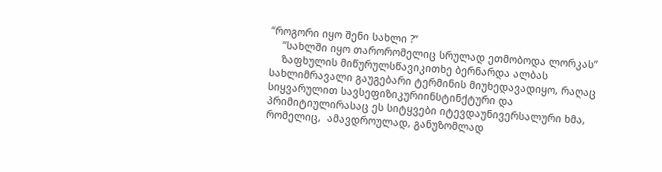“როგორი იყო შენი სახლი ?”
    “სახლში იყო თარორომელიც სრულად ეთმობოდა ლორკას”
    ზაფხულის მიწურულსწავიკითხე ბერნარდა ალბას სახლიმრავალი გაუგებარი ტერმინის მიუხედავადიყო, რაღაც  სიყვარულით სავსეფიზიკურიინსტინქტური და პრიმიტიულირასაც ეს სიტყვები იტევდაუნივერსალური ხმა, რომელიც,  ამავდროულად, განუზომლად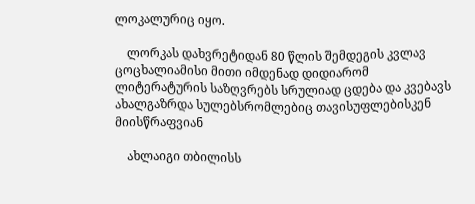ლოკალურიც იყო.

    ლორკას დახვრეტიდან 80 წლის შემდეგის კვლავ ცოცხალიამისი მითი იმდენად დიდიარომ ლიტერატურის საზღვრებს სრულიად ცდება და კვებავს ახალგაზრდა სულებსრომლებიც თავისუფლებისკენ მიისწრაფვიან

    ახლაიგი თბილისს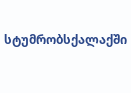სტუმრობსქალაქში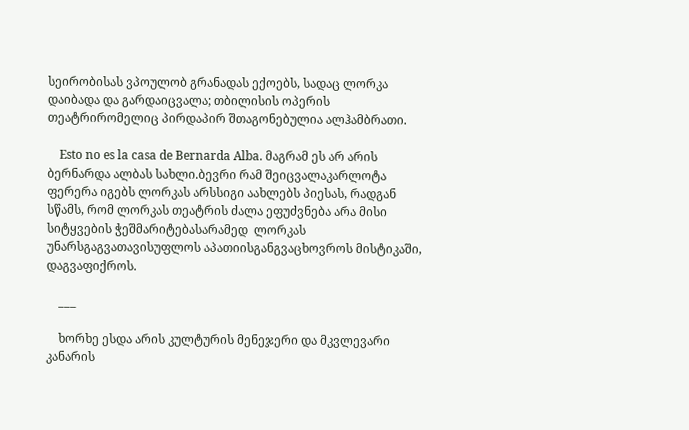სეირობისას ვპოულობ გრანადას ექოებს, სადაც ლორკა დაიბადა და გარდაიცვალა; თბილისის ოპერის თეატრირომელიც პირდაპირ შთაგონებულია ალჰამბრათი.

    Esto no es la casa de Bernarda Alba. მაგრამ ეს არ არის ბერნარდა ალბას სახლი.ბევრი რამ შეიცვალაკარლოტა ფერერა იგებს ლორკას არსსიგი აახლებს პიესას, რადგან სწამს, რომ ლორკას თეატრის ძალა ეფუძვნება არა მისი სიტყვების ჭეშმარიტებასარამედ  ლორკას უნარსგაგვათავისუფლოს აპათიისგანგვაცხოვროს მისტიკაში, დაგვაფიქროს.

    ___

    ხორხე ესდა არის კულტურის მენეჯერი და მკვლევარი კანარის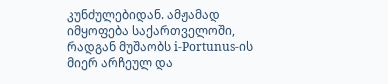კუნძულებიდან. ამჟამად იმყოფება საქართველოში, რადგან მუშაობს i-Portunus-ის მიერ არჩეულ და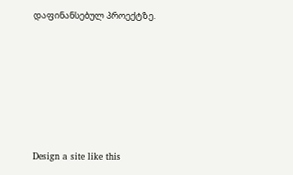დაფინანსებულ პროექტზე.






Design a site like this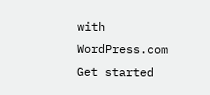with WordPress.com
Get started